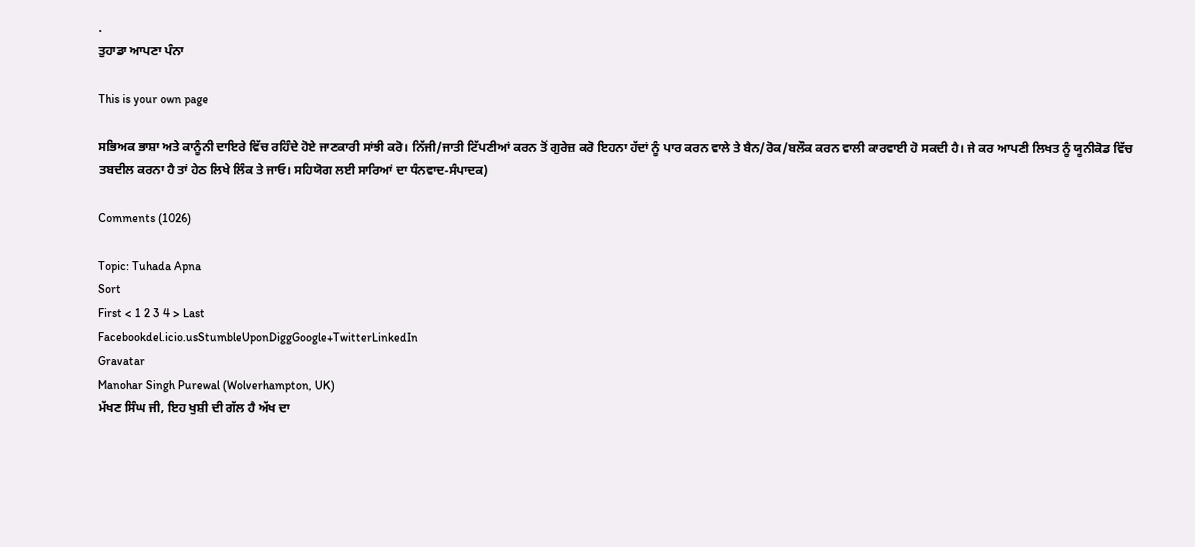.
ਤੁਹਾਡਾ ਆਪਣਾ ਪੰਨਾ

This is your own page

ਸਭਿਅਕ ਭਾਸ਼ਾ ਅਤੇ ਕਾਨੂੰਨੀ ਦਾਇਰੇ ਵਿੱਚ ਰਹਿੰਦੇ ਹੋਏ ਜਾਣਕਾਰੀ ਸਾਂਝੀ ਕਰੋ। ਨਿੱਜੀ/ਜਾਤੀ ਟਿੱਪਣੀਆਂ ਕਰਨ ਤੋਂ ਗੁਰੇਜ਼ ਕਰੋ ਇਹਨਾ ਹੱਦਾਂ ਨੂੰ ਪਾਰ ਕਰਨ ਵਾਲੇ ਤੇ ਬੈਨ/ਰੋਕ/ਬਲੌਕ ਕਰਨ ਵਾਲੀ ਕਾਰਵਾਈ ਹੋ ਸਕਦੀ ਹੈ। ਜੇ ਕਰ ਆਪਣੀ ਲਿਖਤ ਨੂੰ ਯੂਨੀਕੋਡ ਵਿੱਚ ਤਬਦੀਲ ਕਰਨਾ ਹੈ ਤਾਂ ਹੇਠ ਲਿਖੇ ਲਿੰਕ ਤੇ ਜਾਓ। ਸਹਿਯੋਗ ਲਈ ਸਾਰਿਆਂ ਦਾ ਧੰਨਵਾਦ-ਸੰਪਾਦਕ)

Comments (1026)

Topic: Tuhada Apna
Sort
First < 1 2 3 4 > Last
Facebookdel.icio.usStumbleUponDiggGoogle+TwitterLinkedIn
Gravatar
Manohar Singh Purewal (Wolverhampton, UK)
ਮੱਖਣ ਸਿੰਘ ਜੀ, ਇਹ ਖੁਸ਼ੀ ਦੀ ਗੱਲ ਹੈ ਅੱਖ ਦਾ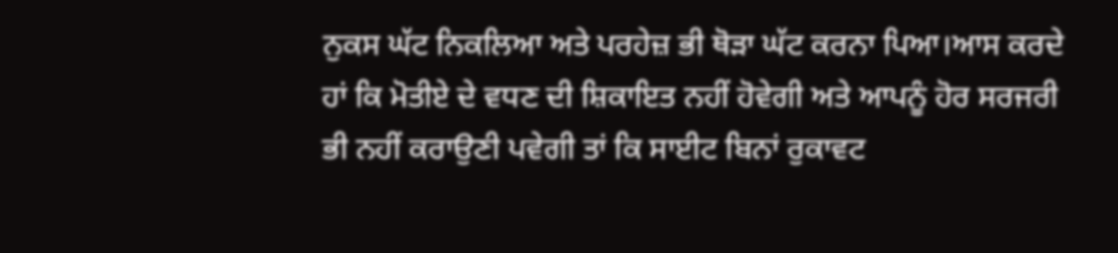ਨੁਕਸ ਘੱਟ ਨਿਕਲਿਆ ਅਤੇ ਪਰਹੇਜ਼ ਭੀ ਥੋੜਾ ਘੱਟ ਕਰਨਾ ਪਿਆ।ਆਸ ਕਰਦੇ ਹਾਂ ਕਿ ਮੋਤੀਏ ਦੇ ਵਧਣ ਦੀ ਸ਼ਿਕਾਇਤ ਨਹੀਂ ਹੋਵੇਗੀ ਅਤੇ ਆਪਨੂੰ ਹੋਰ ਸਰਜਰੀ ਭੀ ਨਹੀਂ ਕਰਾਉਣੀ ਪਵੇਗੀ ਤਾਂ ਕਿ ਸਾਈਟ ਬਿਨਾਂ ਰੁਕਾਵਟ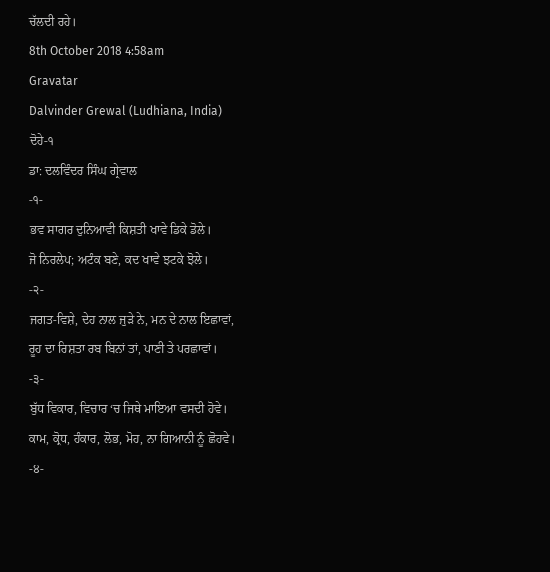ਚੱਲਦੀ ਰਹੇ।
8th October 2018 4:58am
Gravatar
Dalvinder Grewal (Ludhiana, India)
ਦੋਹੇ-੧
ਡਾ: ਦਲਵਿੰਦਰ ਸਿੰਘ ਗ੍ਰੇਵਾਲ
-੧-
ਭਵ ਸਾਗਰ ਦੁਨਿਆਵੀ ਕਿਸ਼ਤੀ ਖਾਵੇ ਡਿਕੇ ਡੋਲੇ।
ਜੋ ਨਿਰਲੇਪ; ਅਟੰਕ ਬਣੇ, ਕਦ ਖਾਵੇ ਝਟਕੇ ਝੋਲੇ।
-੨-
ਜਗਤ-ਵਿਸ਼ੇ, ਦੇਹ ਨਾਲ ਜੁੜੇ ਨੇ, ਮਨ ਦੇ ਨਾਲ ਇਛਾਵਾਂ,
ਰੂਹ ਦਾ ਰਿਸ਼ਤਾ ਰਬ ਬਿਨਾਂ ਤਾਂ, ਪਾਣੀ ਤੇ ਪਰਛਾਵਾਂ।
-੩-
ਬੁੱਧ ਵਿਕਾਰ, ਵਿਚਾਰ ‘ਚ ਜਿਥੇ ਮਾਇਆ ਵਸਦੀ ਹੋਵੇ।
ਕਾਮ, ਕ੍ਰੋਧ, ਹੰਕਾਰ, ਲੋਭ, ਮੋਹ, ਨਾ ਗਿਆਨੀ ਨੂੰ ਛੋਹਵੇ।
-੪-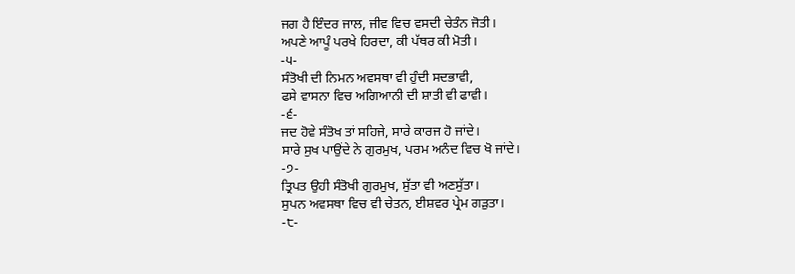ਜਗ ਹੈ ਇੰਦਰ ਜਾਲ, ਜੀਵ ਵਿਚ ਵਸਦੀ ਚੇਤੰਨ ਜੋਤੀ।
ਅਪਣੇ ਆਪੂੰ ਪਰਖੇ ਹਿਰਦਾ, ਕੀ ਪੱਥਰ ਕੀ ਮੋਤੀ।
-੫-
ਸੰਤੋਖੀ ਦੀ ਨਿਮਨ ਅਵਸਥਾ ਵੀ ਹੁੰਦੀ ਸਦਭਾਵੀ,
ਫਸੇ ਵਾਸਨਾ ਵਿਚ ਅਗਿਆਨੀ ਦੀ ਸ਼ਾਤੀ ਵੀ ਫਾਵੀ।
-੬-
ਜਦ ਹੋਵੇ ਸੰਤੋਖ ਤਾਂ ਸਹਿਜੇ, ਸਾਰੇ ਕਾਰਜ ਹੋ ਜਾਂਦੇ।
ਸਾਰੇ ਸੁਖ ਪਾਉਂਦੇ ਨੇ ਗੁਰਮੁਖ, ਪਰਮ ਅਨੰਦ ਵਿਚ ਖੋ ਜਾਂਦੇ।
-੭-
ਤ੍ਰਿਪਤ ਉਹੀ ਸੰਤੋਖੀ ਗੁਰਮੁਖ, ਸੁੱਤਾ ਵੀ ਅਣਸੁੱਤਾ।
ਸੁਪਨ ਅਵਸਥਾ ਵਿਚ ਵੀ ਚੇਤਨ, ਈਸ਼ਵਰ ਪ੍ਰੇਮ ਗੜੁਤਾ।
-੮-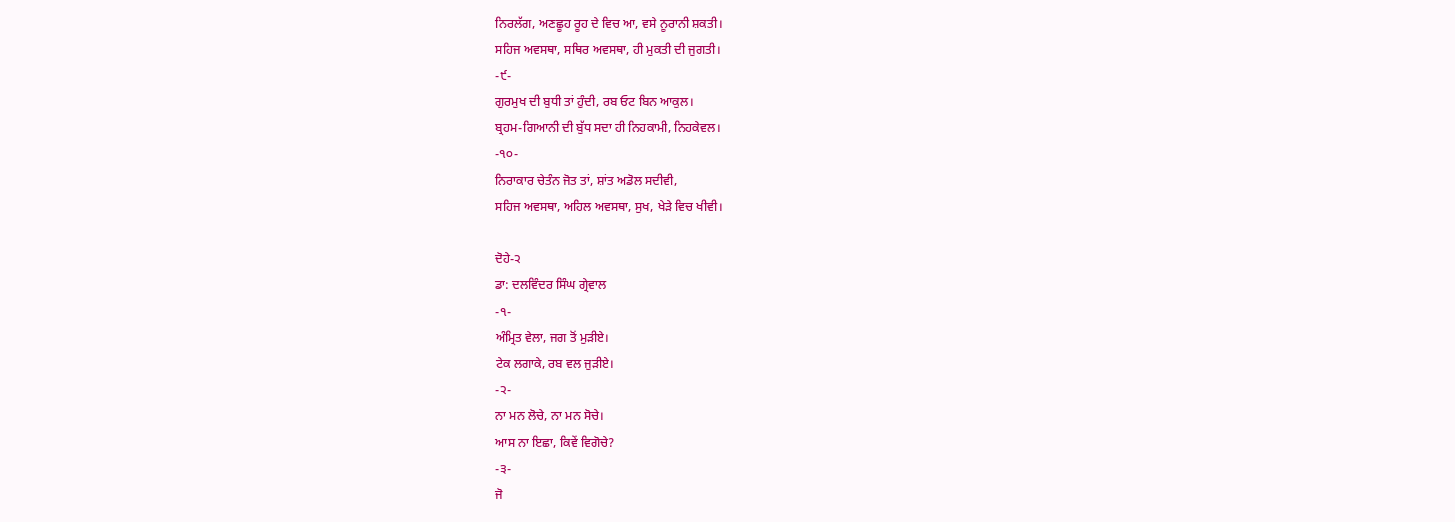ਨਿਰਲੱਗ, ਅਣਛੂਹ ਰੂਹ ਦੇ ਵਿਚ ਆ, ਵਸੇ ਨੂਰਾਨੀ ਸ਼ਕਤੀ।
ਸਹਿਜ ਅਵਸਥਾ, ਸਥਿਰ ਅਵਸਥਾ, ਹੀ ਮੁਕਤੀ ਦੀ ਜੁਗਤੀ।
-੯-
ਗੁਰਮੁਖ ਦੀ ਬੁਧੀ ਤਾਂ ਹੁੰਦੀ, ਰਬ ਓਟ ਬਿਨ ਆਕੁਲ।
ਬ੍ਰਹਮ-ਗਿਆਨੀ ਦੀ ਬੁੱਧ ਸਦਾ ਹੀ ਨਿਹਕਾਮੀ, ਨਿਹਕੇਵਲ।
-੧੦-
ਨਿਰਾਕਾਰ ਚੇਤੰਨ ਜੋਤ ਤਾਂ, ਸ਼ਾਂਤ ਅਡੋਲ ਸਦੀਵੀ,
ਸਹਿਜ ਅਵਸਥਾ, ਅਹਿਲ ਅਵਸਥਾ, ਸੁਖ, ਖੇੜੇ ਵਿਚ ਖੀਵੀ।

ਦੋਹੇ-੨
ਡਾ: ਦਲਵਿੰਦਰ ਸਿੰਘ ਗ੍ਰੇਵਾਲ
-੧-
ਅੰਮ੍ਰਿਤ ਵੇਲਾ, ਜਗ ਤੋਂ ਮੁੜੀਏ।
ਟੇਕ ਲਗਾਕੇ, ਰਬ ਵਲ ਜੁੜੀਏ।
-੨-
ਨਾ ਮਨ ਲੋਚੇ, ਨਾ ਮਨ ਸੋਚੇ।
ਆਸ ਨਾ ਇਛਾ, ਕਿਵੇਂ ਵਿਗੋਚੇ?
-੩-
ਜੋ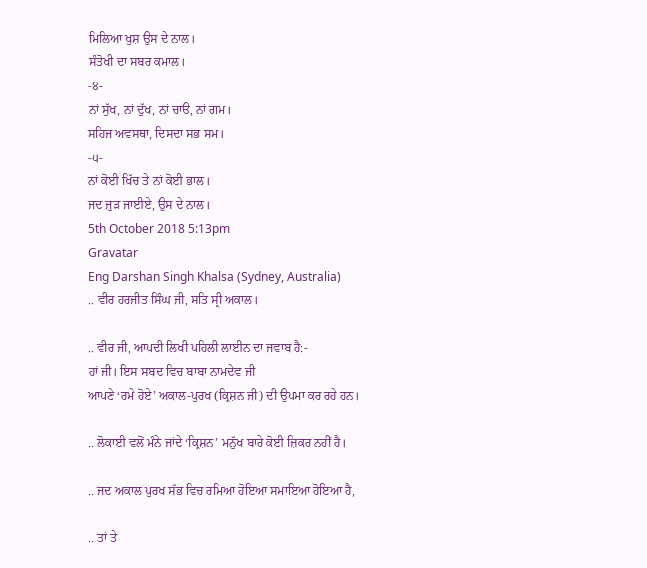ਮਿਲਿਆ ਖੁਸ਼ ਉਸ ਦੇ ਨਾਲ।
ਸੰਤੋਖੀ ਦਾ ਸਬਰ ਕਮਾਲ।
-੪-
ਨਾਂ ਸੁੱਖ, ਨਾਂ ਦੁੱਖ, ਨਾਂ ਚਾੳ, ਨਾਂ ਗਮ।
ਸਹਿਜ ਅਵਸਥਾ, ਦਿਸਦਾ ਸਭ ਸਮ।
-੫-
ਨਾਂ ਕੋਈ ਖਿੱਚ ਤੇ ਨਾਂ ਕੋਈ ਭਾਲ।
ਜਦ ਜੁੜ ਜਾਈਏ, ਉਸ ਦੇ ਨਾਲ।
5th October 2018 5:13pm
Gravatar
Eng Darshan Singh Khalsa (Sydney, Australia)
.. ਵੀਰ ਹਰਜੀਤ ਸਿੰਘ ਜੀ, ਸਤਿ ਸ੍ਰੀ ਅਕਾਲ।

.. ਵੀਰ ਜੀ, ਆਪਦੀ ਲਿਖੀ ਪਹਿਲੀ ਲਾਈਨ ਦਾ ਜਵਾਬ ਹੈ:-
ਹਾਂ ਜੀ। ਇਸ ਸਬਦ ਵਿਚ ਬਾਬਾ ਨਾਮਦੇਵ ਜੀ
ਆਪਣੇ ‘ਰਮੇ ਹੋਏ’ ਅਕਾਲ-ਪੁਰਖ (ਕ੍ਰਿਸ਼ਨ ਜੀ) ਦੀ ਉਪਮਾ ਕਰ ਰਹੇ ਹਨ।

.. ਲੋਕਾਈ ਵਲੋਂ ਮੰਨੇ ਜਾਂਦੇ ‘ਕ੍ਰਿਸ਼ਨ’ ਮਨੁੱਖ ਬਾਰੇ ਕੋਈ ਜ਼ਿਕਰ ਨਹੀਂ ਹੈ।

.. ਜਦ ਅਕਾਲ ਪੁਰਖ ਸੱਭ ਵਿਚ ਰਮਿਆ ਹੋਇਆ ਸਮਾਇਆ ਹੋਇਆ ਹੈ,

.. ਤਾਂ ਤੇ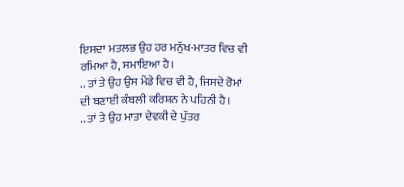ਇਸਦਾ ਮਤਲਭ ਉਹ ਹਰ ਮਨੁੱਖ-ਮਾਤਰ ਵਿਚ ਵੀ ਰਮਿਆ ਹੈ, ਸਮਾਇਆ ਹੈ।
.. ਤਾਂ ਤੇ ਉਹ ਉਸ ਮੇਂਡੇ ਵਿਚ ਵੀ ਹੈ, ਜਿਸਦੇ ਰੋਮਾਂ ਦੀ ਬਣਾਈ ਕੰਬਲੀ ਕਰਿਸ਼ਨ ਨੇ ਪਹਿਨੀ ਹੈ।
.. ਤਾਂ ਤੇ ਉਹ ਮਾਤਾ ਦੇਵਕੀ ਦੇ ਪੁੱਤਰ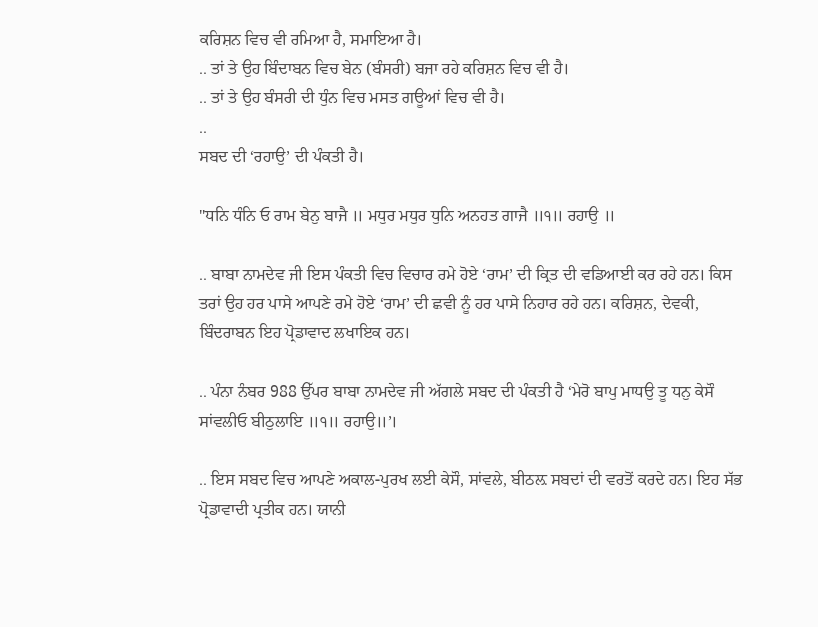ਕਰਿਸ਼ਨ ਵਿਚ ਵੀ ਰਮਿਆ ਹੈ, ਸਮਾਇਆ ਹੈ।
.. ਤਾਂ ਤੇ ਉਹ ਬਿੰਦਾਬਨ ਵਿਚ ਬੇਨ (ਬੰਸਰੀ) ਬਜਾ ਰਹੇ ਕਰਿਸ਼ਨ ਵਿਚ ਵੀ ਹੈ।
.. ਤਾਂ ਤੇ ਉਹ ਬੰਸਰੀ ਦੀ ਧੁੰਨ ਵਿਚ ਮਸਤ ਗਊਆਂ ਵਿਚ ਵੀ ਹੈ।
..
ਸਬਦ ਦੀ ‘ਰਹਾਉ’ ਦੀ ਪੰਕਤੀ ਹੈ।

"ਧਨਿ ਧੰਨਿ ਓ ਰਾਮ ਬੇਨੁ ਬਾਜੈ ॥ ਮਧੁਰ ਮਧੁਰ ਧੁਨਿ ਅਨਹਤ ਗਾਜੈ ॥੧॥ ਰਹਾਉ ॥

.. ਬਾਬਾ ਨਾਮਦੇਵ ਜੀ ਇਸ ਪੰਕਤੀ ਵਿਚ ਵਿਚਾਰ ਰਮੇ ਹੋਏ ‘ਰਾਮ’ ਦੀ ਕ੍ਰਿਤ ਦੀ ਵਡਿਆਈ ਕਰ ਰਹੇ ਹਨ। ਕਿਸ ਤਰਾਂ ਉਹ ਹਰ ਪਾਸੇ ਆਪਣੇ ਰਮੇ ਹੋਏ ‘ਰਾਮ’ ਦੀ ਛਵੀ ਨੂੰ ਹਰ ਪਾਸੇ ਨਿਹਾਰ ਰਹੇ ਹਨ। ਕਰਿਸ਼ਨ, ਦੇਵਕੀ, ਬਿੰਦਰਾਬਨ ਇਹ ਪ੍ਰੋਡਾਵਾਦ ਲਖਾਇਕ ਹਨ।

.. ਪੰਨਾ ਨੰਬਰ 988 ਉੱਪਰ ਬਾਬਾ ਨਾਮਦੇਵ ਜੀ ਅੱਗਲੇ ਸਬਦ ਦੀ ਪੰਕਤੀ ਹੈ ‘ਮੇਰੋ ਬਾਪੁ ਮਾਧਉ ਤੂ ਧਨੁ ਕੇਸੌ ਸਾਂਵਲੀਓ ਬੀਠੁਲਾਇ ॥੧॥ ਰਹਾਉ॥’।

.. ਇਸ ਸਬਦ ਵਿਚ ਆਪਣੇ ਅਕਾਲ-ਪੁਰਖ ਲਈ ਕੇਸੌ, ਸਾਂਵਲੇ, ਬੀਠਲ਼ ਸਬਦਾਂ ਦੀ ਵਰਤੋਂ ਕਰਦੇ ਹਨ। ਇਹ ਸੱਭ ਪ੍ਰੋਡਾਵਾਦੀ ਪ੍ਰਤੀਕ ਹਨ। ਯਾਨੀ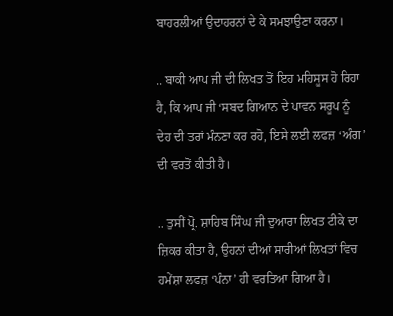ਬਾਹਰਲੀਆਂ ਉਦਾਹਰਨਾਂ ਦੇ ਕੇ ਸਮਝਾਉਣਾ ਕਰਨਾ।

.. ਬਾਕੀ ਆਪ ਜੀ ਦੀ ਲਿਖਤ ਤੋਂ ਇਹ ਮਹਿਸੂਸ ਹੋ ਰਿਹਾ ਹੈ, ਕਿ ਆਪ ਜੀ ‘ਸਬਦ ਗਿਆਨ ਦੇ ਪਾਵਨ ਸਰੂਪ ਨੂੰ ਦੇਹ ਦੀ ਤਰਾਂ ਮੰਨਣਾ ਕਰ ਰਹੋ, ਇਸੇ ਲਈ ਲਫਜ਼ ‘ਅੰਗ’ ਦੀ ਵਰਤੋਂ ਕੀਤੀ ਹੈ।

.. ਤੁਸੀਂ ਪ੍ਰੋ. ਸ਼ਾਹਿਬ ਸਿੰਘ ਜੀ ਦੁਆਰਾ ਲਿਖਤ ਟੀਕੇ ਦਾ ਜ਼ਿਕਰ ਕੀਤਾ ਹੈ, ਉਹਨਾਂ ਦੀਆਂ ਸਾਰੀਆਂ ਲਿਖਤਾਂ ਵਿਚ ਹਮੇਂਸ਼ਾ ਲਫਜ਼ ‘ਪੰਨਾ’ ਹੀ ਵਰਤਿਆ ਗਿਆ ਹੈ।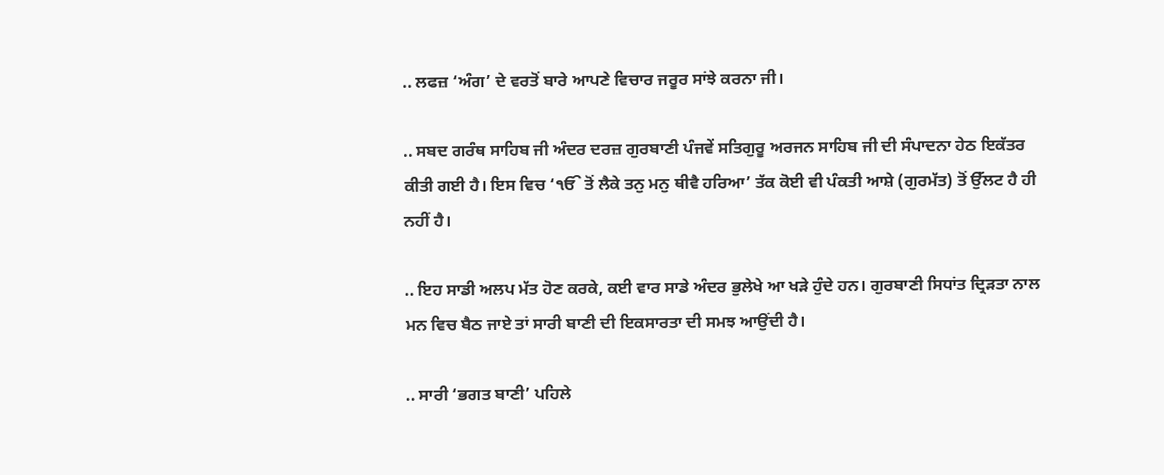.. ਲਫਜ਼ ‘ਅੰਗ’ ਦੇ ਵਰਤੋਂ ਬਾਰੇ ਆਪਣੇ ਵਿਚਾਰ ਜਰੂਰ ਸਾਂਝੇ ਕਰਨਾ ਜੀ।

.. ਸਬਦ ਗਰੰਥ ਸਾਹਿਬ ਜੀ ਅੰਦਰ ਦਰਜ਼ ਗੁਰਬਾਣੀ ਪੰਜਵੇਂ ਸਤਿਗੁਰੂ ਅਰਜਨ ਸਾਹਿਬ ਜੀ ਦੀ ਸੰਪਾਦਨਾ ਹੇਠ ਇਕੱਤਰ ਕੀਤੀ ਗਈ ਹੈ। ਇਸ ਵਿਚ ‘ੴ ਤੋਂ ਲੈਕੇ ਤਨੁ ਮਨੁ ਥੀਵੈ ਹਰਿਆ’ ਤੱਕ ਕੋਈ ਵੀ ਪੰਕਤੀ ਆਸ਼ੇ (ਗੁਰਮੱਤ) ਤੋਂ ਉੱਲਟ ਹੈ ਹੀ ਨਹੀਂ ਹੈ।

.. ਇਹ ਸਾਡੀ ਅਲਪ ਮੱਤ ਹੋਣ ਕਰਕੇ, ਕਈ ਵਾਰ ਸਾਡੇ ਅੰਦਰ ਭੁਲੇਖੇ ਆ ਖੜੇ ਹੁੰਦੇ ਹਨ। ਗੁਰਬਾਣੀ ਸਿਧਾਂਤ ਦ੍ਰਿੜਤਾ ਨਾਲ ਮਨ ਵਿਚ ਬੈਠ ਜਾਏ ਤਾਂ ਸਾਰੀ ਬਾਣੀ ਦੀ ਇਕਸਾਰਤਾ ਦੀ ਸਮਝ ਆਉਂਦੀ ਹੈ।

.. ਸਾਰੀ ‘ਭਗਤ ਬਾਣੀ’ ਪਹਿਲੇ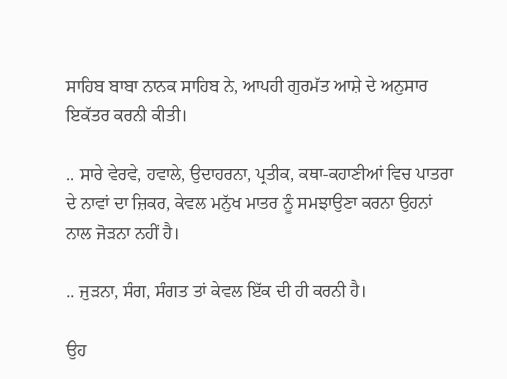ਸਾਹਿਬ ਬਾਬਾ ਨਾਨਕ ਸਾਹਿਬ ਨੇ, ਆਪਹੀ ਗੁਰਮੱਤ ਆਸ਼ੇ ਦੇ ਅਨੁਸਾਰ ਇਕੱਤਰ ਕਰਨੀ ਕੀਤੀ।

.. ਸਾਰੇ ਵੇਰਵੇ, ਹਵਾਲੇ, ਉਦਾਹਰਨਾ, ਪ੍ਰਤੀਕ, ਕਥਾ-ਕਹਾਣੀਆਂ ਵਿਚ ਪਾਤਰਾ ਦੇ ਨਾਵਾਂ ਦਾ ਜ਼ਿਕਰ, ਕੇਵਲ ਮਨੁੱਖ ਮਾਤਰ ਨੂੰ ਸਮਝਾਉਣਾ ਕਰਨਾ ਉਹਨਾਂ ਨਾਲ ਜੋੜਨਾ ਨਹੀਂ ਹੈ।

.. ਜੁੜਨਾ, ਸੰਗ, ਸੰਗਤ ਤਾਂ ਕੇਵਲ ਇੱਕ ਦੀ ਹੀ ਕਰਨੀ ਹੈ।

ਉਹ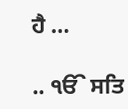ਹੈ …

.. ੴ ਸਤਿ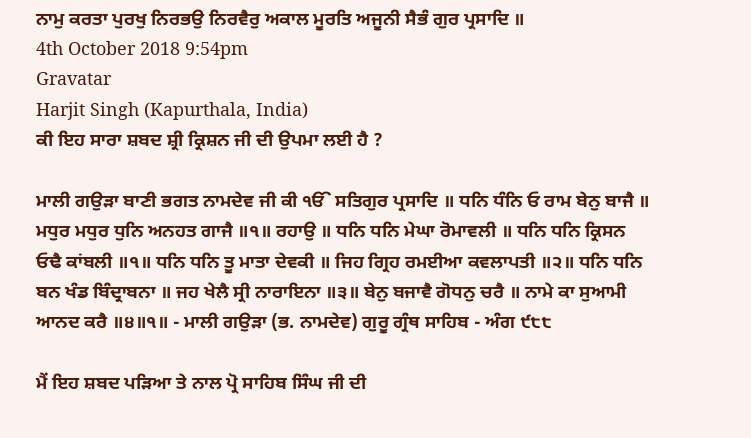ਨਾਮੁ ਕਰਤਾ ਪੁਰਖੁ ਨਿਰਭਉ ਨਿਰਵੈਰੁ ਅਕਾਲ ਮੂਰਤਿ ਅਜੂਨੀ ਸੈਭੰ ਗੁਰ ਪ੍ਰਸਾਦਿ ॥
4th October 2018 9:54pm
Gravatar
Harjit Singh (Kapurthala, India)
ਕੀ ਇਹ ਸਾਰਾ ਸ਼ਬਦ ਸ਼੍ਰੀ ਕ੍ਰਿਸ਼ਨ ਜੀ ਦੀ ਉਪਮਾ ਲਈ ਹੈ ?

ਮਾਲੀ ਗਉੜਾ ਬਾਣੀ ਭਗਤ ਨਾਮਦੇਵ ਜੀ ਕੀ ੴ ਸਤਿਗੁਰ ਪ੍ਰਸਾਦਿ ॥ ਧਨਿ ਧੰਨਿ ਓ ਰਾਮ ਬੇਨੁ ਬਾਜੈ ॥ ਮਧੁਰ ਮਧੁਰ ਧੁਨਿ ਅਨਹਤ ਗਾਜੈ ॥੧॥ ਰਹਾਉ ॥ ਧਨਿ ਧਨਿ ਮੇਘਾ ਰੋਮਾਵਲੀ ॥ ਧਨਿ ਧਨਿ ਕ੍ਰਿਸਨ ਓਢੈ ਕਾਂਬਲੀ ॥੧॥ ਧਨਿ ਧਨਿ ਤੂ ਮਾਤਾ ਦੇਵਕੀ ॥ ਜਿਹ ਗ੍ਰਿਹ ਰਮਈਆ ਕਵਲਾਪਤੀ ॥੨॥ ਧਨਿ ਧਨਿ ਬਨ ਖੰਡ ਬਿੰਦ੍ਰਾਬਨਾ ॥ ਜਹ ਖੇਲੈ ਸ੍ਰੀ ਨਾਰਾਇਨਾ ॥੩॥ ਬੇਨੁ ਬਜਾਵੈ ਗੋਧਨੁ ਚਰੈ ॥ ਨਾਮੇ ਕਾ ਸੁਆਮੀ ਆਨਦ ਕਰੈ ॥੪॥੧॥ - ਮਾਲੀ ਗਉੜਾ (ਭ. ਨਾਮਦੇਵ) ਗੁਰੂ ਗ੍ਰੰਥ ਸਾਹਿਬ - ਅੰਗ ੯੮੮

ਮੈਂ ਇਹ ਸ਼ਬਦ ਪੜਿਆ ਤੇ ਨਾਲ ਪ੍ਰੋ ਸਾਹਿਬ ਸਿੰਘ ਜੀ ਦੀ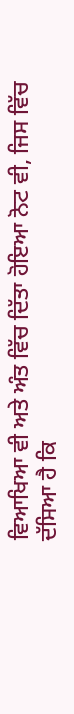ਵਿਆਖਿਆ ਵੀ ਅਤੇ ਅੰਤ ਵਿੱਚ ਦਿੱਤਾ ਹੋਇਆ ਨੋਟ ਵੀ, ਜਿਸ ਵਿੱਚ ਦੱਸਿਆ ਹੈ ਕਿ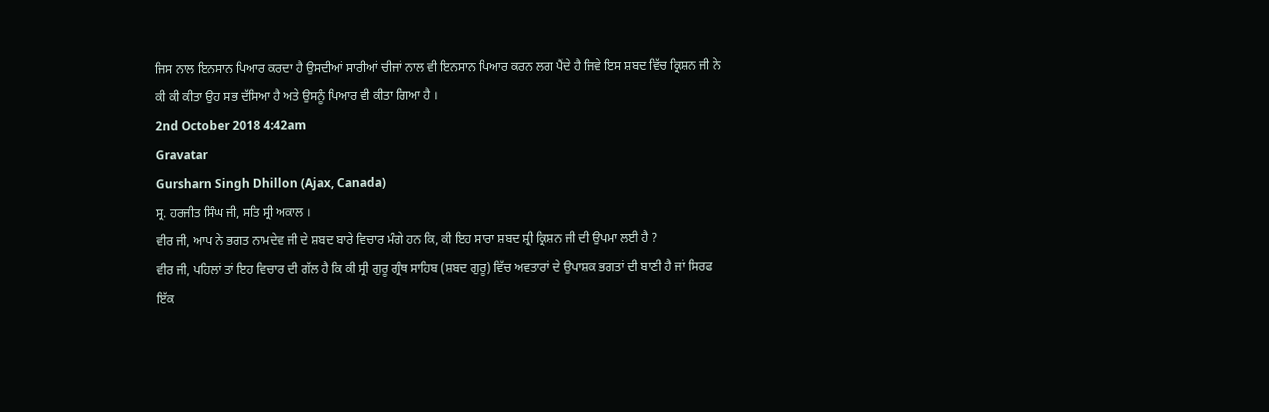ਜਿਸ ਨਾਲ ਇਨਸਾਨ ਪਿਆਰ ਕਰਦਾ ਹੈ ਉਸਦੀਆਂ ਸਾਰੀਆਂ ਚੀਜਾਂ ਨਾਲ ਵੀ ਇਨਸਾਨ ਪਿਆਰ ਕਰਨ ਲਗ ਪੈਂਦੇ ਹੈ ਜਿਵੇ ਇਸ ਸ਼ਬਦ ਵਿੱਚ ਕ੍ਰਿਸ਼ਨ ਜੀ ਨੇ ਕੀ ਕੀ ਕੀਤਾ ਉਹ ਸਭ ਦੱਸਿਆ ਹੈ ਅਤੇ ਉਸਨੂੰ ਪਿਆਰ ਵੀ ਕੀਤਾ ਗਿਆ ਹੈ ।
2nd October 2018 4:42am
Gravatar
Gursharn Singh Dhillon (Ajax, Canada)
ਸ੍ਰ. ਹਰਜੀਤ ਸਿੰਘ ਜੀ, ਸਤਿ ਸ੍ਰੀ ਅਕਾਲ ।
ਵੀਰ ਜੀ, ਆਪ ਨੇ ਭਗਤ ਨਾਮਦੇਵ ਜੀ ਦੇ ਸ਼ਬਦ ਬਾਰੇ ਵਿਚਾਰ ਮੰਗੇ ਹਨ ਕਿ, ਕੀ ਇਹ ਸਾਰਾ ਸ਼ਬਦ ਸ਼੍ਰੀ ਕ੍ਰਿਸ਼ਨ ਜੀ ਦੀ ਉਪਮਾ ਲਈ ਹੈ ?
ਵੀਰ ਜੀ, ਪਹਿਲਾਂ ਤਾਂ ਇਹ ਵਿਚਾਰ ਦੀ ਗੱਲ ਹੈ ਕਿ ਕੀ ਸ੍ਰੀ ਗੁਰੂ ਗ੍ਰੰਥ ਸਾਹਿਬ (ਸ਼ਬਦ ਗੁਰੂ) ਵਿੱਚ ਅਵਤਾਰਾਂ ਦੇ ਉਪਾਸ਼ਕ ਭਗਤਾਂ ਦੀ ਬਾਣੀ ਹੈ ਜਾਂ ਸਿਰਫ ਇੱਕ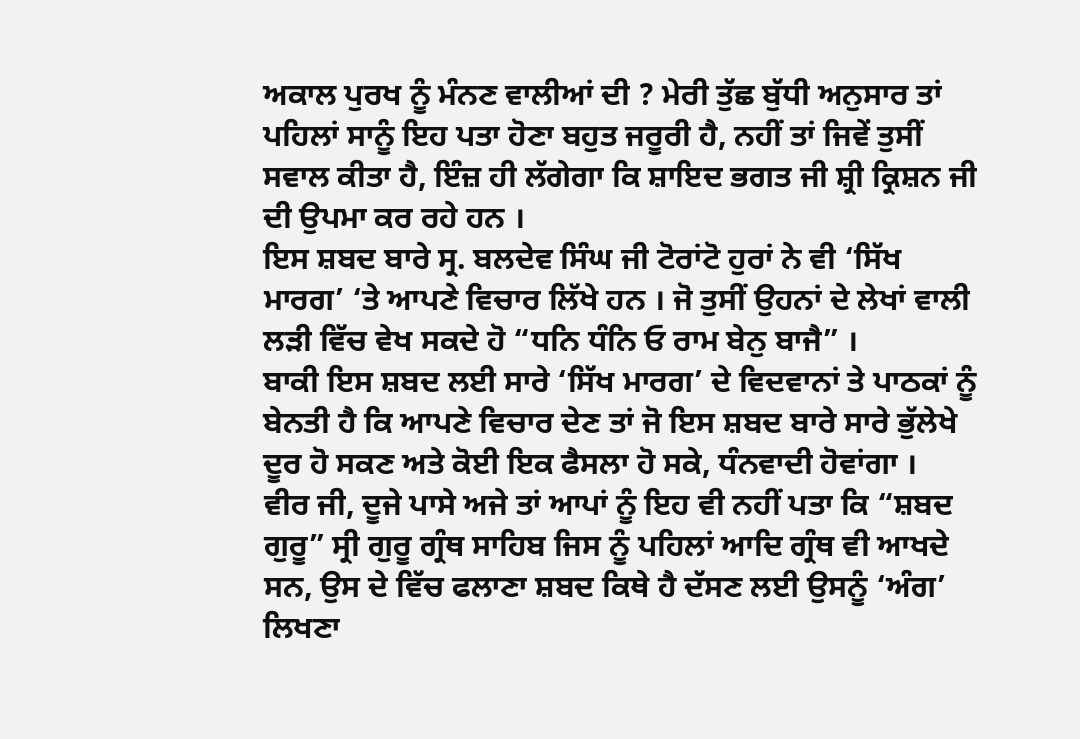ਅਕਾਲ ਪੁਰਖ ਨੂੰ ਮੰਨਣ ਵਾਲੀਆਂ ਦੀ ? ਮੇਰੀ ਤੁੱਛ ਬੁੱਧੀ ਅਨੁਸਾਰ ਤਾਂ ਪਹਿਲਾਂ ਸਾਨੂੰ ਇਹ ਪਤਾ ਹੋਣਾ ਬਹੁਤ ਜਰੂਰੀ ਹੈ, ਨਹੀਂ ਤਾਂ ਜਿਵੇਂ ਤੁਸੀਂ ਸਵਾਲ ਕੀਤਾ ਹੈ, ਇੰਜ਼ ਹੀ ਲੱਗੇਗਾ ਕਿ ਸ਼ਾਇਦ ਭਗਤ ਜੀ ਸ਼੍ਰੀ ਕ੍ਰਿਸ਼ਨ ਜੀ ਦੀ ਉਪਮਾ ਕਰ ਰਹੇ ਹਨ ।
ਇਸ ਸ਼ਬਦ ਬਾਰੇ ਸ੍ਰ. ਬਲਦੇਵ ਸਿੰਘ ਜੀ ਟੋਰਾਂਟੋ ਹੁਰਾਂ ਨੇ ਵੀ ‘ਸਿੱਖ ਮਾਰਗ’ ‘ਤੇ ਆਪਣੇ ਵਿਚਾਰ ਲਿੱਖੇ ਹਨ । ਜੋ ਤੁਸੀਂ ਉਹਨਾਂ ਦੇ ਲੇਖਾਂ ਵਾਲੀ ਲੜੀ ਵਿੱਚ ਵੇਖ ਸਕਦੇ ਹੋ “ਧਨਿ ਧੰਨਿ ਓ ਰਾਮ ਬੇਨੁ ਬਾਜੈ” ।
ਬਾਕੀ ਇਸ ਸ਼ਬਦ ਲਈ ਸਾਰੇ ‘ਸਿੱਖ ਮਾਰਗ’ ਦੇ ਵਿਦਵਾਨਾਂ ਤੇ ਪਾਠਕਾਂ ਨੂੰ ਬੇਨਤੀ ਹੈ ਕਿ ਆਪਣੇ ਵਿਚਾਰ ਦੇਣ ਤਾਂ ਜੋ ਇਸ ਸ਼ਬਦ ਬਾਰੇ ਸਾਰੇ ਭੁੱਲੇਖੇ ਦੂਰ ਹੋ ਸਕਣ ਅਤੇ ਕੋਈ ਇਕ ਫੈਸਲਾ ਹੋ ਸਕੇ, ਧੰਨਵਾਦੀ ਹੋਵਾਂਗਾ ।
ਵੀਰ ਜੀ, ਦੂਜੇ ਪਾਸੇ ਅਜੇ ਤਾਂ ਆਪਾਂ ਨੂੰ ਇਹ ਵੀ ਨਹੀਂ ਪਤਾ ਕਿ “ਸ਼ਬਦ ਗੁਰੂ” ਸ੍ਰੀ ਗੁਰੂ ਗ੍ਰੰਥ ਸਾਹਿਬ ਜਿਸ ਨੂੰ ਪਹਿਲਾਂ ਆਦਿ ਗ੍ਰੰਥ ਵੀ ਆਖਦੇ ਸਨ, ਉਸ ਦੇ ਵਿੱਚ ਫਲਾਣਾ ਸ਼ਬਦ ਕਿਥੇ ਹੈ ਦੱਸਣ ਲਈ ਉਸਨੂੰ ‘ਅੰਗ’ ਲਿਖਣਾ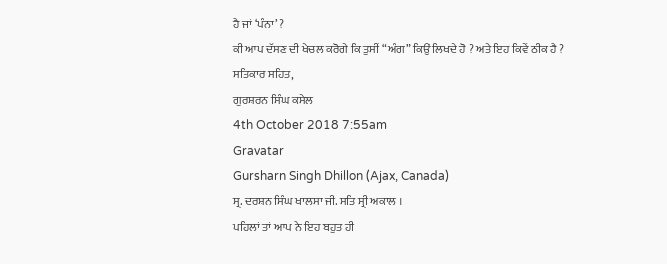ਹੈ ਜਾਂ ‘ਪੰਨਾ’ ?
ਕੀ ਆਪ ਦੱਸਣ ਦੀ ਖੇਚਲ ਕਰੋਗੇ ਕਿ ਤੁਸੀਂ “ਅੰਗ” ਕਿਉਂ ਲਿਖਦੇ ਹੋ ? ਅਤੇ ਇਹ ਕਿਵੇਂ ਠੀਕ ਹੈ ?
ਸਤਿਕਾਰ ਸਹਿਤ,
ਗੁਰਸ਼ਰਨ ਸਿੰਘ ਕਸੇਲ
4th October 2018 7:55am
Gravatar
Gursharn Singh Dhillon (Ajax, Canada)
ਸ੍ਰ. ਦਰਸ਼ਨ ਸਿੰਘ ਖਾਲਸਾ ਜੀ. ਸਤਿ ਸ੍ਰੀ ਅਕਾਲ ।
ਪਹਿਲਾਂ ਤਾਂ ਆਪ ਨੇ ਇਹ ਬਹੁਤ ਹੀ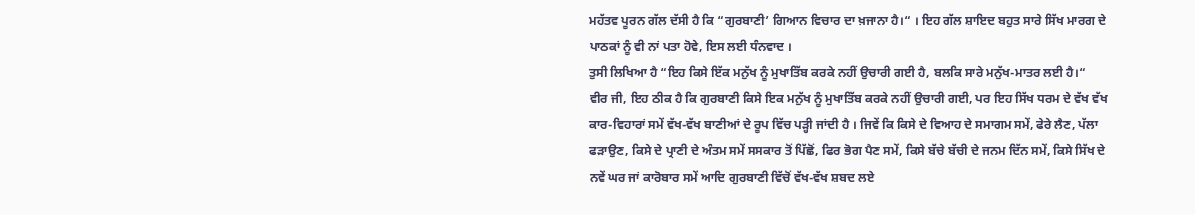ਮਹੱਤਵ ਪੂਰਨ ਗੱਲ ਦੱਸੀ ਹੈ ਕਿ “ਗੁਰਬਾਣੀ’ ਗਿਆਨ ਵਿਚਾਰ ਦਾ ਖ਼ਜਾਨਾ ਹੈ।“ । ਇਹ ਗੱਲ ਸ਼ਾਇਦ ਬਹੁਤ ਸਾਰੇ ਸਿੱਖ ਮਾਰਗ ਦੇ ਪਾਠਕਾਂ ਨੂੰ ਵੀ ਨਾਂ ਪਤਾ ਹੋਵੇ, ਇਸ ਲਈ ਧੰਨਵਾਦ ।
ਤੁਸੀ ਲਿਖਿਆ ਹੈ “ਇਹ ਕਿਸੇ ਇੱਕ ਮਨੁੱਖ ਨੂੰ ਮੁਖਾਤਿੱਬ ਕਰਕੇ ਨਹੀਂ ਉਚਾਰੀ ਗਈ ਹੈ, ਬਲਕਿ ਸਾਰੇ ਮਨੁੱਖ-ਮਾਤਰ ਲਈ ਹੈ।“
ਵੀਰ ਜੀ, ਇਹ ਠੀਕ ਹੈ ਕਿ ਗੁਰਬਾਣੀ ਕਿਸੇ ਇਕ ਮਨੁੱਖ ਨੂੰ ਮੁਖਾਤਿੱਬ ਕਰਕੇ ਨਹੀਂ ਉਚਾਰੀ ਗਈ, ਪਰ ਇਹ ਸਿੱਖ ਧਰਮ ਦੇ ਵੱਖ ਵੱਖ ਕਾਰ-ਵਿਹਾਰਾਂ ਸਮੇਂ ਵੱਖ-ਵੱਖ ਬਾਣੀਆਂ ਦੇ ਰੂਪ ਵਿੱਚ ਪੜ੍ਹੀ ਜਾਂਦੀ ਹੈ । ਜਿਵੇਂ ਕਿ ਕਿਸੇ ਦੇ ਵਿਆਹ ਦੇ ਸਮਾਗਮ ਸਮੇਂ, ਫੇਰੇ ਲੈਣ, ਪੱਲਾ ਫੜਾਉਣ, ਕਿਸੇ ਦੇ ਪ੍ਰਾਣੀ ਦੇ ਅੰਤਮ ਸਮੇਂ ਸਸਕਾਰ ਤੋਂ ਪਿੱਛੋਂ, ਫਿਰ ਭੋਗ ਪੈਣ ਸਮੇਂ, ਕਿਸੇ ਬੱਚੇ ਬੱਚੀ ਦੇ ਜਨਮ ਦਿੱਨ ਸਮੇਂ, ਕਿਸੇ ਸਿੱਖ ਦੇ ਨਵੇਂ ਘਰ ਜਾਂ ਕਾਰੋਬਾਰ ਸਮੇਂ ਆਦਿ ਗੁਰਬਾਣੀ ਵਿੱਚੋਂ ਵੱਖ-ਵੱਖ ਸ਼ਬਦ ਲਏ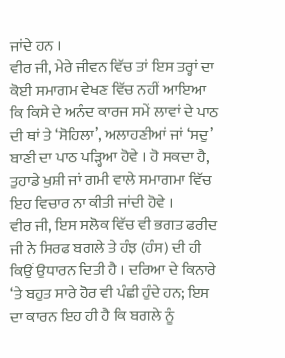ਜਾਂਦੇ ਹਨ ।
ਵੀਰ ਜੀ, ਮੇਰੇ ਜੀਵਨ ਵਿੱਚ ਤਾਂ ਇਸ ਤਰ੍ਹਾਂ ਦਾ ਕੋਈ ਸਮਾਗਮ ਵੇਖਣ ਵਿੱਚ ਨਹੀਂ ਆਇਆ ਕਿ ਕਿਸੇ ਦੇ ਅਨੰਦ ਕਾਰਜ ਸਮੇਂ ਲਾਵਾਂ ਦੇ ਪਾਠ ਦੀ ਥਾਂ ਤੇ ‘ਸੋਹਿਲਾ’, ਅਲਾਹਣੀਆਂ ਜਾਂ ‘ਸਦੁ’ ਬਾਣੀ ਦਾ ਪਾਠ ਪੜ੍ਹਿਆ ਹੋਵੇ । ਹੋ ਸਕਦਾ ਹੈ, ਤੁਹਾਡੇ ਖੁਸ਼ੀ ਜਾਂ ਗਮੀ ਵਾਲੇ ਸਮਾਗਮਾ ਵਿੱਚ ਇਹ ਵਿਚਾਰ ਨਾ ਕੀਤੀ ਜਾਂਦੀ ਹੋਵੇ ।
ਵੀਰ ਜੀ, ਇਸ ਸਲੋਕ ਵਿੱਚ ਵੀ ਭਗਤ ਫਰੀਦ ਜੀ ਨੇ ਸਿਰਫ ਬਗਲੇ ਤੇ ਹੰਝ (ਹੰਸ) ਦੀ ਹੀ ਕਿਉਂ ਉਧਾਰਨ ਦਿਤੀ ਹੈ । ਦਰਿਆ ਦੇ ਕਿਨਾਰੇ ‘ਤੇ ਬਹੁਤ ਸਾਰੇ ਹੋਰ ਵੀ ਪੰਛੀ ਹੁੰਦੇ ਹਨ; ਇਸ ਦਾ ਕਾਰਨ ਇਹ ਹੀ ਹੈ ਕਿ ਬਗਲੇ ਨੂੰ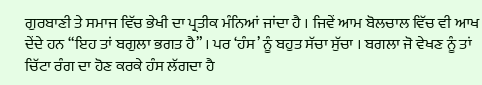ਗੁਰਬਾਣੀ ਤੇ ਸਮਾਜ ਵਿੱਚ ਭੇਖੀ ਦਾ ਪ੍ਰਤੀਕ ਮੰਨਿਆਂ ਜਾਂਦਾ ਹੈ । ਜਿਵੇਂ ਆਮ ਬੋਲਚਾਲ ਵਿੱਚ ਵੀ ਆਖ ਦੇਂਦੇ ਹਨ “ਇਹ ਤਾਂ ਬਗੁਲਾ ਭਗਤ ਹੈ” । ਪਰ ‘ਹੰਸ’ ਨੂੰ ਬਹੁਤ ਸੱਚਾ ਸੁੱਚਾ । ਬਗਲਾ ਜੋ ਵੇਖਣ ਨੂੰ ਤਾਂ ਚਿੱਟਾ ਰੰਗ ਦਾ ਹੋਣ ਕਰਕੇ ਹੰਸ ਲੱਗਦਾ ਹੈ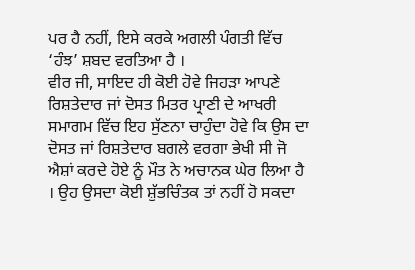ਪਰ ਹੈ ਨਹੀਂ, ਇਸੇ ਕਰਕੇ ਅਗਲੀ ਪੰਗਤੀ ਵਿੱਚ ‘ਹੰਝ’ ਸ਼ਬਦ ਵਰਤਿਆ ਹੈ ।
ਵੀਰ ਜੀ, ਸਾਇਦ ਹੀ ਕੋਈ ਹੋਵੇ ਜਿਹੜਾ ਆਪਣੇ ਰਿਸ਼ਤੇਦਾਰ ਜਾਂ ਦੋਸਤ ਮਿਤਰ ਪ੍ਰਾਣੀ ਦੇ ਆਖਰੀ ਸਮਾਗਮ ਵਿੱਚ ਇਹ ਸੁੱਣਨਾ ਚਾਹੁੰਦਾ ਹੋਵੇ ਕਿ ਉਸ ਦਾ ਦੋਸਤ ਜਾਂ ਰਿਸ਼ਤੇਦਾਰ ਬਗਲੇ ਵਰਗਾ ਭੇਖੀ ਸੀ ਜੋ ਐਸ਼ਾਂ ਕਰਦੇ ਹੋਏ ਨੂੰ ਮੌਤ ਨੇ ਅਚਾਨਕ ਘੇਰ ਲਿਆ ਹੈ । ਉਹ ਉਸਦਾ ਕੋਈ ਸ਼ੁੱਭਚਿੰਤਕ ਤਾਂ ਨਹੀਂ ਹੋ ਸਕਦਾ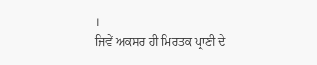।
ਜਿਵੇਂ ਅਕਸਰ ਹੀ ਮਿਰਤਕ ਪ੍ਰਾਣੀ ਦੇ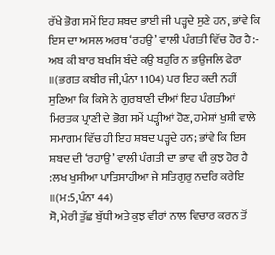ਰੱਖੇ ਭੋਗ ਸਮੇਂ ਇਹ ਸ਼ਬਦ ਭਾਈ ਜੀ ਪੜ੍ਹਦੇ ਸੁਣੇ ਹਨ, ਭਾਂਵੇ ਕਿ ਇਸ ਦਾ ਅਸਲ ਅਰਥ ‘ਰਹਉ’ ਵਾਲੀ ਪੰਗਤੀ ਵਿੱਚ ਹੋਰ ਹੈ:- ਅਬ ਕੀ ਬਾਰ ਬਖਸਿ ਬੰਦੇ ਕਉ ਬਹੁਰਿ ਨ ਭਉਜਲਿ ਫੇਰਾ ॥(ਭਗਤ ਕਬੀਰ ਜੀ,ਪੰਨਾ 1104) ਪਰ ਇਹ ਕਦੀ ਨਹੀਂ ਸੁਣਿਆ ਕਿ ਕਿਸੇ ਨੇ ਗੁਰਬਾਣੀ ਦੀਆਂ ਇਹ ਪੰਗਤੀਆਂ ਮਿਰਤਕ ਪ੍ਰਾਣੀ ਦੇ ਭੋਗ ਸਮੇਂ ਪੜ੍ਹੀਆਂ ਹੋਣ, ਹਮੇਸ਼ਾਂ ਖੁਸ਼ੀ ਵਾਲੇ ਸਮਾਗਮ ਵਿੱਚ ਹੀ ਇਹ ਸ਼ਬਦ ਪੜ੍ਹਦੇ ਹਨ; ਭਾਂਵੇ ਕਿ ਇਸ ਸ਼ਬਦ ਦੀ ‘ਰਹਾਉ’ ਵਾਲੀ ਪੰਗਤੀ ਦਾ ਭਾਵ ਵੀ ਕੁਝ ਹੋਰ ਹੈ :ਲਖ ਖੁਸੀਆ ਪਾਤਿਸਾਹੀਆ ਜੇ ਸਤਿਗੁਰੁ ਨਦਰਿ ਕਰੇਇ ॥(ਮ:5,ਪੰਨਾ 44)
ਸੋ, ਮੇਰੀ ਤੁੱਛ ਬੁੱਧੀ ਅਤੇ ਕੁਝ ਵੀਰਾਂ ਨਾਲ ਵਿਚਾਰ ਕਰਨ ਤੋਂ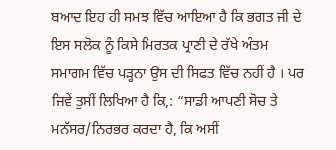ਬਆਦ ਇਹ ਹੀ ਸਮਝ ਵਿੱਚ ਆਇਆ ਹੈ ਕਿ ਭਗਤ ਜੀ ਦੇ ਇਸ ਸਲੋਕ ਨੂੰ ਕਿਸੇ ਮਿਰਤਕ ਪ੍ਰਾਣੀ ਦੇ ਰੱਖੇ ਅੰਤਮ ਸਮਾਗਮ ਵਿੱਚ ਪੜ੍ਹਨਾ ਉਸ ਦੀ ਸਿਫਤ ਵਿੱਚ ਨਹੀਂ ਹੈ । ਪਰ ਜਿਵੇਂ ਤੁਸੀਂ ਲਿਖਿਆ ਹੈ ਕਿ,: “ਸਾਡੀ ਆਪਣੀ ਸੋਚ ਤੇ ਮਨੱਸਰ/ਨਿਰਭਰ ਕਰਦਾ ਹੈ, ਕਿ ਅਸੀਂ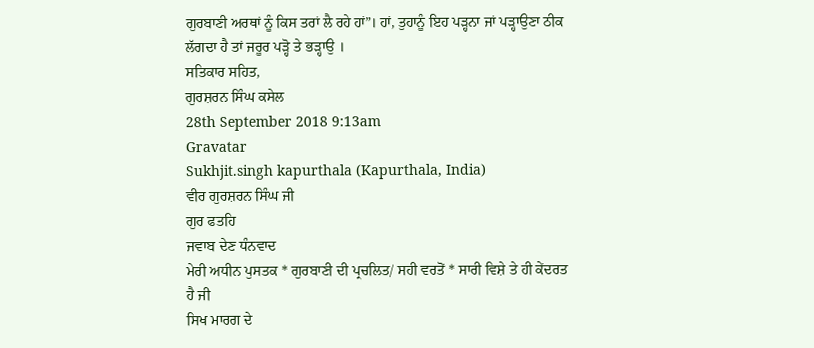ਗੁਰਬਾਣੀ ਅਰਥਾਂ ਨੂੰ ਕਿਸ ਤਰਾਂ ਲੈ ਰਹੇ ਹਾਂ”। ਹਾਂ, ਤੁਹਾਨੂੰ ਇਹ ਪੜ੍ਹਨਾ ਜਾਂ ਪੜ੍ਹਾਉਣਾ ਠੀਕ ਲੱਗਦਾ ਹੈ ਤਾਂ ਜਰੂਰ ਪੜ੍ਹੋ ਤੇ ਭੜ੍ਹਾਉ ।
ਸਤਿਕਾਰ ਸਹਿਤ,
ਗੁਰਸ਼ਰਨ ਸਿੰਘ ਕਸੇਲ
28th September 2018 9:13am
Gravatar
Sukhjit.singh kapurthala (Kapurthala, India)
ਵੀਰ ਗੁਰਸ਼ਰਨ ਸਿੰਘ ਜੀ
ਗੁਰ ਫਤਹਿ
ਜਵਾਬ ਦੇਣ ਧੰਨਵਾਦ
ਮੇਰੀ ਅਧੀਨ ਪੁਸਤਕ * ਗੁਰਬਾਣੀ ਦੀ ਪ੍ਰਚਲਿਤ/ ਸਹੀ ਵਰਤੋਂ * ਸਾਰੀ ਵਿਸ਼ੇ ਤੇ ਹੀ ਕੇਂਦਰਤ ਹੈ ਜੀ
ਸਿਖ ਮਾਰਗ ਦੇ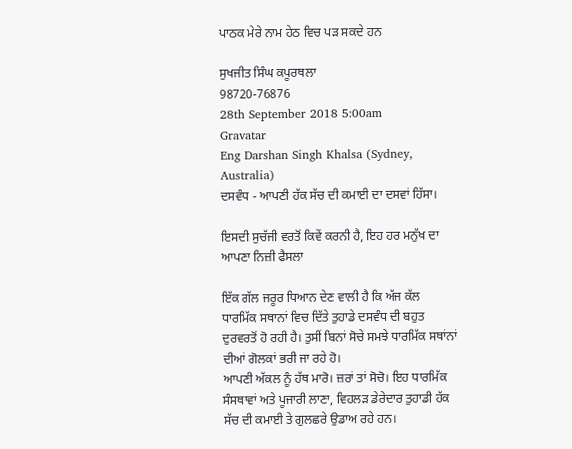ਪਾਠਕ ਮੇਰੇ ਨਾਮ ਹੇਠ ਵਿਚ ਪੜ ਸਕਦੇ ਹਨ

ਸੁਖਜੀਤ ਸਿੰਘ ਕਪੂਰਥਲਾ
98720-76876
28th September 2018 5:00am
Gravatar
Eng Darshan Singh Khalsa (Sydney, Australia)
ਦਸਵੰਧ - ਆਪਣੀ ਹੱਕ ਸੱਚ ਦੀ ਕਮਾਈ ਦਾ ਦਸਵਾਂ ਹਿੱਸਾ।

ਇਸਦੀ ਸੁਚੱਜੀ ਵਰਤੋਂ ਕਿਵੇਂ ਕਰਨੀ ਹੈ, ਇਹ ਹਰ ਮਨੁੱਖ ਦਾ ਆਪਣਾ ਨਿਜ਼ੀ ਫੈਸਲਾ

ਇੱਕ ਗੱਲ ਜਰੂਰ ਧਿਆਨ ਦੇਣ ਵਾਲੀ ਹੈ ਕਿ ਅੱਜ ਕੱਲ ਧਾਰਮਿੱਕ ਸਥਾਨਾਂ ਵਿਚ ਦਿੱਤੇ ਤੁਹਾਡੇ ਦਸਵੰਧ ਦੀ ਬਹੁਤ ਦੁਰਵਰਤੋਂ ਹੋ ਰਹੀ ਹੈ। ਤੁਸੀਂ ਬਿਨਾਂ ਸੋਚੇ ਸਮਝੇ ਧਾਰਮਿੱਕ ਸਥਾਂਨਾਂ ਦੀਆਂ ਗੋਲਕਾਂ ਭਰੀ ਜਾ ਰਹੇ ਹੋ।
ਆਪਣੀ ਅੱਕਲ ਨੂੰ ਹੱਥ ਮਾਰੋ। ਜ਼ਰਾਂ ਤਾਂ ਸੋਚੋ। ਇਹ ਧਾਰਮਿੱਕ ਸੰਸਥਾਵਾਂ ਅਤੇ ਪੂਜਾਰੀ ਲਾਣਾ, ਵਿਹਲੜ ਡੇਰੇਦਾਰ ਤੁਹਾਡੀ ਹੱਕ ਸੱਚ ਦੀ ਕਮਾਈ ਤੇ ਗੁਲਛਰੇ ਉਡਾਅ ਰਹੇ ਹਨ।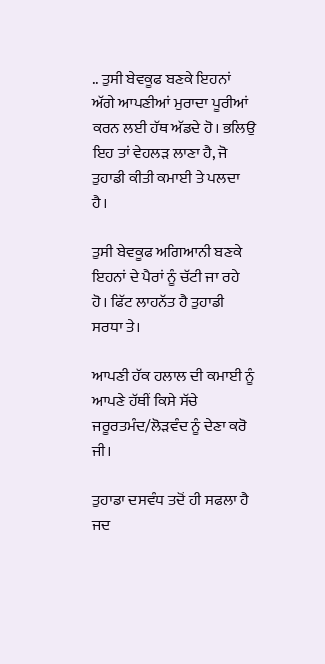.. ਤੁਸੀ ਬੇਵਕੂਫ ਬਣਕੇ ਇਹਨਾਂ ਅੱਗੇ ਆਪਣੀਆਂ ਮੁਰਾਦਾ ਪੂਰੀਆਂ ਕਰਨ ਲਈ ਹੱਥ ਅੱਡਦੇ ਹੋ। ਭਲਿਉ ਇਹ ਤਾਂ ਵੇਹਲੜ ਲਾਣਾ ਹੈ, ਜੋ ਤੁਹਾਡੀ ਕੀਤੀ ਕਮਾਈ ਤੇ ਪਲਦਾ ਹੈ।

ਤੁਸੀ ਬੇਵਕੂਫ ਅਗਿਆਨੀ ਬਣਕੇ ਇਹਨਾਂ ਦੇ ਪੈਰਾਂ ਨੂੰ ਚੱਟੀ ਜਾ ਰਹੇ ਹੋ। ਫਿੱਟ ਲਾਹਨੱਤ ਹੈ ਤੁਹਾਡੀ ਸਰਧਾ ਤੇ।

ਆਪਣੀ ਹੱਕ ਹਲਾਲ ਦੀ ਕਮਾਈ ਨੂੰ ਆਪਣੇ ਹੱਥੀਂ ਕਿਸੇ ਸੱਚੇ ਜਰੂਰਤਮੰਦ/ਲੋੜਵੰਦ ਨੂੰ ਦੇਣਾ ਕਰੋ ਜੀ।

ਤੁਹਾਡਾ ਦਸਵੰਧ ਤਦੋਂ ਹੀ ਸਫਲਾ ਹੈ ਜਦ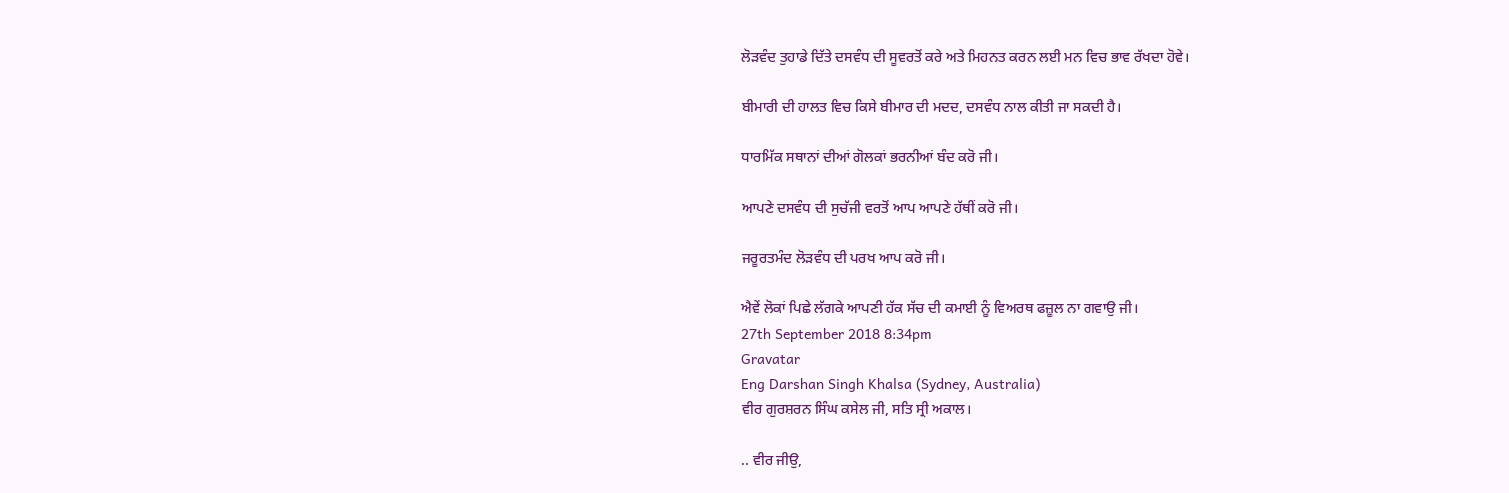ਲੋੜਵੰਦ ਤੁਹਾਡੇ ਦਿੱਤੇ ਦਸਵੰਧ ਦੀ ਸੂਵਰਤੋਂ ਕਰੇ ਅਤੇ ਮਿਹਨਤ ਕਰਨ ਲਈ ਮਨ ਵਿਚ ਭਾਵ ਰੱਖਦਾ ਹੋਵੇ।

ਬੀਮਾਰੀ ਦੀ ਹਾਲਤ ਵਿਚ ਕਿਸੇ ਬੀਮਾਰ ਦੀ ਮਦਦ, ਦਸਵੰਧ ਨਾਲ ਕੀਤੀ ਜਾ ਸਕਦੀ ਹੈ।

ਧਾਰਮਿੱਕ ਸਥਾਨਾਂ ਦੀਆਂ ਗੋਲਕਾਂ ਭਰਨੀਆਂ ਬੰਦ ਕਰੋ ਜੀ।

ਆਪਣੇ ਦਸਵੰਧ ਦੀ ਸੁਚੱਜੀ ਵਰਤੋਂ ਆਪ ਆਪਣੇ ਹੱਥੀਂ ਕਰੋ ਜੀ।

ਜਰੂਰਤਮੰਦ ਲੋੜਵੰਧ ਦੀ ਪਰਖ ਆਪ ਕਰੋ ਜੀ।

ਐਵੇਂ ਲੋਕਾਂ ਪਿਛੇ ਲੱਗਕੇ ਆਪਣੀ ਹੱਕ ਸੱਚ ਦੀ ਕਮਾਈ ਨੂੰ ਵਿਅਰਥ ਫਜ਼ੂਲ ਨਾ ਗਵਾਉ ਜੀ।
27th September 2018 8:34pm
Gravatar
Eng Darshan Singh Khalsa (Sydney, Australia)
ਵੀਰ ਗੁਰਸ਼ਰਨ ਸਿੰਘ ਕਸੇਲ ਜੀ, ਸਤਿ ਸ੍ਰੀ ਅਕਾਲ।

.. ਵੀਰ ਜੀਉ,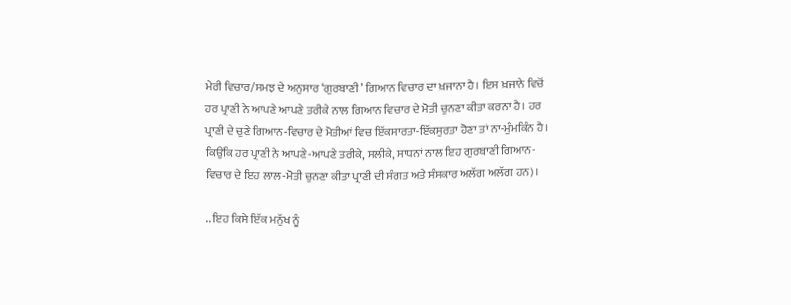ਮੇਰੀ ਵਿਚਾਰ/ਸਮਝ ਦੇ ਅਨੁਸਾਰ ‘ਗੁਰਬਾਣੀ’ ਗਿਆਨ ਵਿਚਾਰ ਦਾ ਖ਼ਜਾਨਾ ਹੈ। ਇਸ ਖ਼ਜਾਨੇ ਵਿਚੋਂ ਹਰ ਪ੍ਰਾਣੀ ਨੇ ਆਪਣੇ ਆਪਣੇ ਤਰੀਕੇ ਨਾਲ ਗਿਆਨ ਵਿਚਾਰ ਦੇ ਮੋਤੀ ਚੁਨਣਾ ਕੀਤਾ ਕਰਨਾ ਹੈ। ਹਰ ਪ੍ਰਾਣੀ ਦੇ ਚੁਣੇ ਗਿਆਨ-ਵਿਚਾਰ ਦੇ ਮੋਤੀਆਂ ਵਿਚ ਇੱਕਸਾਰਤਾ-ਇੱਕਸੁਰਤਾ ਹੋਣਾ ਤਾਂ ਨਾ-ਮੁੰਮਕਿੰਨ ਹੈ। ਕਿਉਂਕਿ ਹਰ ਪ੍ਰਾਣੀ ਨੇ ਆਪਣੇ-ਆਪਣੇ ਤਰੀਕੇ, ਸਲੀਕੇ, ਸਾਧਨਾਂ ਨਾਲ ਇਹ ਗੁਰਬਾਣੀ ਗਿਆਨ-ਵਿਚਾਰ ਦੇ ਇਹ ਲਾਲ-ਮੋਤੀ ਚੁਨਣਾ ਕੀਤਾ ਪ੍ਰਾਣੀ ਦੀ ਸੰਗਤ ਅਤੇ ਸੰਸਕਾਰ ਅਲੱਗ ਅਲੱਗ ਹਨ)।

.. ਇਹ ਕਿਸੇ ਇੱਕ ਮਨੁੱਖ ਨੂੰ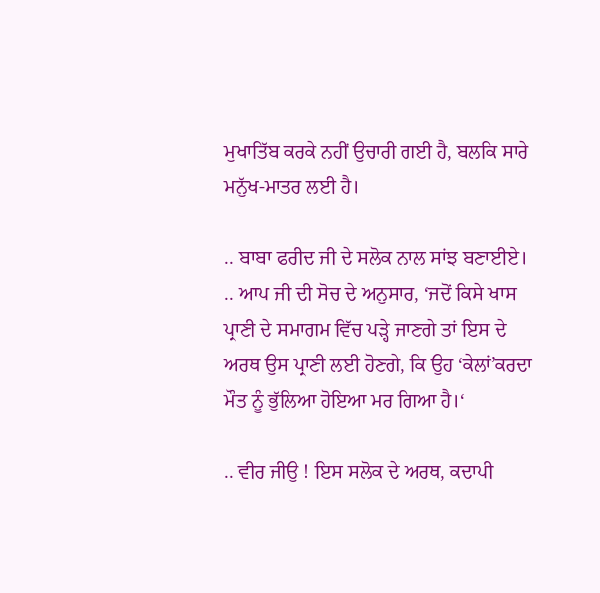ਮੁਖਾਤਿੱਬ ਕਰਕੇ ਨਹੀਂ ਉਚਾਰੀ ਗਈ ਹੈ, ਬਲਕਿ ਸਾਰੇ ਮਨੁੱਖ-ਮਾਤਰ ਲਈ ਹੈ।

.. ਬਾਬਾ ਫਰੀਦ ਜੀ ਦੇ ਸਲੋਕ ਨਾਲ ਸਾਂਝ ਬਣਾਈਏ।
.. ਆਪ ਜੀ ਦੀ ਸੋਚ ਦੇ ਅਨੁਸਾਰ, ‘ਜਦੋਂ ਕਿਸੇ ਖਾਸ ਪ੍ਰਾਣੀ ਦੇ ਸਮਾਗਮ ਵਿੱਚ ਪੜ੍ਹੇ ਜਾਣਗੇ ਤਾਂ ਇਸ ਦੇ ਅਰਥ ਉਸ ਪ੍ਰਾਣੀ ਲਈ ਹੋਣਗੇ, ਕਿ ਉਹ ‘ਕੇਲਾਂ’ਕਰਦਾ ਮੌਤ ਨੂੰ ਭੁੱਲਿਆ ਹੋਇਆ ਮਰ ਗਿਆ ਹੈ।‘

.. ਵੀਰ ਜੀਉ ! ਇਸ ਸਲੋਕ ਦੇ ਅਰਥ, ਕਦਾਪੀ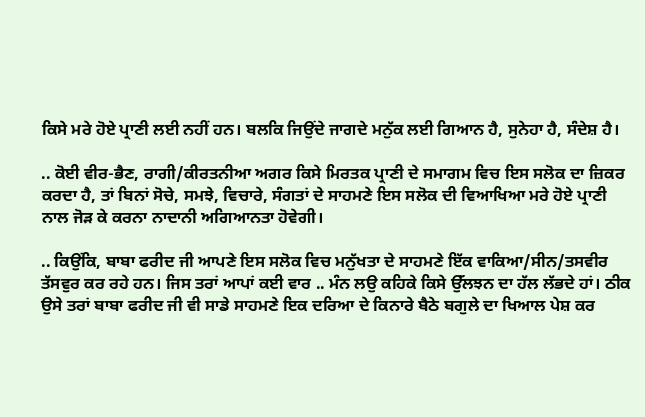ਕਿਸੇ ਮਰੇ ਹੋਏ ਪ੍ਰਾਣੀ ਲਈ ਨਹੀਂ ਹਨ। ਬਲਕਿ ਜਿਉਂਦੇ ਜਾਗਦੇ ਮਨੁੱਕ ਲਈ ਗਿਆਨ ਹੈ, ਸੁਨੇਹਾ ਹੈ, ਸੰਦੇਸ਼ ਹੈ।

.. ਕੋਈ ਵੀਰ-ਭੈਣ, ਰਾਗੀ/ਕੀਰਤਨੀਆ ਅਗਰ ਕਿਸੇ ਮਿਰਤਕ ਪ੍ਰਾਣੀ ਦੇ ਸਮਾਗਮ ਵਿਚ ਇਸ ਸਲੋਕ ਦਾ ਜ਼ਿਕਰ ਕਰਦਾ ਹੈ, ਤਾਂ ਬਿਨਾਂ ਸੋਚੇ, ਸਮਝੇ, ਵਿਚਾਰੇ, ਸੰਗਤਾਂ ਦੇ ਸਾਹਮਣੇ ਇਸ ਸਲੋਕ ਦੀ ਵਿਆਖਿਆ ਮਰੇ ਹੋਏ ਪ੍ਰਾਣੀ ਨਾਲ ਜੋੜ ਕੇ ਕਰਨਾ ਨਾਦਾਨੀ ਅਗਿਆਨਤਾ ਹੋਵੇਗੀ।

.. ਕਿਉਂਕਿ, ਬਾਬਾ ਫਰੀਦ ਜੀ ਆਪਣੇ ਇਸ ਸਲੋਕ ਵਿਚ ਮਨੁੱਖਤਾ ਦੇ ਸਾਹਮਣੇ ਇੱਕ ਵਾਕਿਆ/ਸੀਨ/ਤਸਵੀਰ ਤੱਸਵੁਰ ਕਰ ਰਹੇ ਹਨ। ਜਿਸ ਤਰਾਂ ਆਪਾਂ ਕਈ ਵਾਰ .. ਮੰਨ ਲਉ ਕਹਿਕੇ ਕਿਸੇ ਉੱਲਝਨ ਦਾ ਹੱਲ ਲੱਭਦੇ ਹਾਂ। ਠੀਕ ਉਸੇ ਤਰਾਂ ਬਾਬਾ ਫਰੀਦ ਜੀ ਵੀ ਸਾਡੇ ਸਾਹਮਣੇ ਇਕ ਦਰਿਆ ਦੇ ਕਿਨਾਰੇ ਬੈਠੇ ਬਗੁਲੇ ਦਾ ਖਿਆਲ ਪੇਸ਼ ਕਰ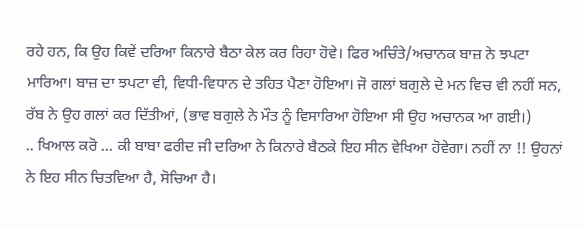ਰਹੇ ਹਨ, ਕਿ ਉਹ ਕਿਵੇਂ ਦਰਿਆ ਕਿਨਾਰੇ ਬੈਠਾ ਕੇਲ ਕਰ ਰਿਹਾ ਹੋਵੇ। ਫਿਰ ਅਚਿੰਤੇ/ਅਚਾਨਕ ਬਾਜ਼ ਨੇ ਝਪਟਾ ਮਾਰਿਆ। ਬਾਜ਼ ਦਾ ਝਪਟਾ ਵੀ, ਵਿਧੀ-ਵਿਧਾਨ ਦੇ ਤਹਿਤ ਪੈਣਾ ਹੋਇਆ। ਜੋ ਗਲਾਂ ਬਗੁਲੇ ਦੇ ਮਨ ਵਿਚ ਵੀ ਨਹੀਂ ਸਨ, ਰੱਬ ਨੇ ਉਹ ਗਲਾਂ ਕਰ ਦਿੱਤੀਆਂ, (ਭਾਵ ਬਗੁਲੇ ਨੇ ਮੌਤ ਨੂੰ ਵਿਸਾਰਿਆ ਹੋਇਆ ਸੀ ਉਹ ਅਚਾਨਕ ਆ ਗਈ।)
.. ਖਿਆਲ ਕਰੋ … ਕੀ ਬਾਬਾ ਫਰੀਦ ਜੀ ਦਰਿਆ ਨੇ ਕਿਨਾਰੇ ਬੈਠਕੇ ਇਹ ਸੀਨ ਵੇਖਿਆ ਹੋਵੇਗਾ। ਨਹੀਂ ਨਾ !! ਉਹਨਾਂ ਨੇ ਇਹ ਸੀਨ ਚਿਤਵਿਆ ਹੈ, ਸੋਚਿਆ ਹੈ।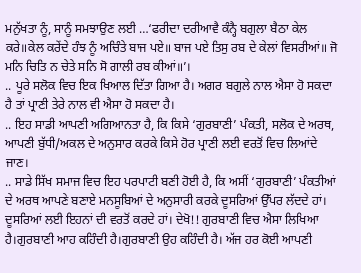ਮਨੁੱਖਤਾ ਨੂੰ, ਸਾਨੂੰ ਸਮਝਾਉਣ ਲਈ …‘ਫਰੀਦਾ ਦਰੀਆਵੈ ਕੰਨ੍ਹੈ ਬਗੁਲਾ ਬੈਠਾ ਕੇਲ ਕਰੇ॥ਕੇਲ ਕਰੇਂਦੇ ਹੰਝ ਨੂੰ ਅਚਿੰਤੇ ਬਾਜ ਪਏ॥ ਬਾਜ ਪਏ ਤਿਸੁ ਰਬ ਦੇ ਕੇਲਾਂ ਵਿਸਰੀਆਂ॥ ਜੋ ਮਨਿ ਚਿਤਿ ਨ ਚੇਤੇ ਸਨਿ ਸੋ ਗਾਲੀ ਰਬ ਕੀਆਂ॥’।
.. ਪੂਰੇ ਸਲੋਕ ਵਿਚ ਇਕ ਖਿਆਲ ਦਿੱਤਾ ਗਿਆ ਹੈ। ਅਗਰ ਬਗੁਲੇ ਨਾਲ ਐਸਾ ਹੋ ਸਕਦਾ ਹੈ ਤਾਂ ਪ੍ਰਾਣੀ ਤੇਰੇ ਨਾਲ ਵੀ ਐਸਾ ਹੋ ਸਕਦਾ ਹੈ।
.. ਇਹ ਸਾਡੀ ਆਪਣੀ ਅਗਿਆਨਤਾ ਹੈ, ਕਿ ਕਿਸੇ ‘ਗੁਰਬਾਣੀ’ ਪੰਕਤੀ, ਸਲੋਕ ਦੇ ਅਰਥ, ਆਪਣੀ ਬੁੱਧੀ/ਅਕਲ ਦੇ ਅਨੁਸਾਰ ਕਰਕੇ ਕਿਸੇ ਹੋਰ ਪ੍ਰਾਣੀ ਲਈ ਵਰਤੋਂ ਵਿਚ ਲਿਆਂਦੇ ਜਾਣ।
.. ਸਾਡੇ ਸਿੱਖ ਸਮਾਜ ਵਿਚ ਇਹ ਪਰਪਾਟੀ ਬਣੀ ਹੋਈ ਹੈ, ਕਿ ਅਸੀਂ ‘ਗੁਰਬਾਣੀ’ ਪੰਕਤੀਆਂ ਦੇ ਅਰਥ ਆਪਣੇ ਬਣਾਏ ਮਨਸੂਬਿਆਂ ਦੇ ਅਨੁਸਾਰੀ ਕਰਕੇ ਦੂਸਰਿਆਂ ਉੱਪਰ ਲੱਦਦੇ ਹਾਂ। ਦੂਸਰਿਆਂ ਲਈ ਇਹਨਾਂ ਦੀ ਵਰਤੋਂ ਕਰਦੇ ਹਾਂ। ਦੇਖੋ!! ਗੁਰਬਾਣੀ ਵਿਚ ਐਸਾ ਲਿਖਿਆ ਹੈ।ਗੁਰਬਾਣੀ ਆਹ ਕਹਿੰਦੀ ਹੈ।ਗੁਰਬਾਣੀ ਉਹ ਕਹਿੰਦੀ ਹੈ। ਅੱਜ ਹਰ ਕੋਈ ਆਪਣੀ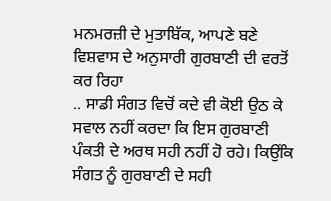ਮਨਮਰਜ਼ੀ ਦੇ ਮੁਤਾਬਿੱਕ, ਆਪਣੇ ਬਣੇ ਵਿਸ਼ਵਾਸ ਦੇ ਅਨੁਸਾਰੀ ਗੁਰਬਾਣੀ ਦੀ ਵਰਤੋਂ ਕਰ ਰਿਹਾ
.. ਸਾਡੀ ਸੰਗਤ ਵਿਚੋਂ ਕਦੇ ਵੀ ਕੋਈ ਉਠ ਕੇ ਸਵਾਲ ਨਹੀਂ ਕਰਦਾ ਕਿ ਇਸ ਗੁਰਬਾਣੀ ਪੰਕਤੀ ਦੇ ਅਰਥ ਸਹੀ ਨਹੀਂ ਹੋ ਰਹੇ। ਕਿਉਂਕਿ ਸੰਗਤ ਨੂੰ ਗੁਰਬਾਣੀ ਦੇ ਸਹੀ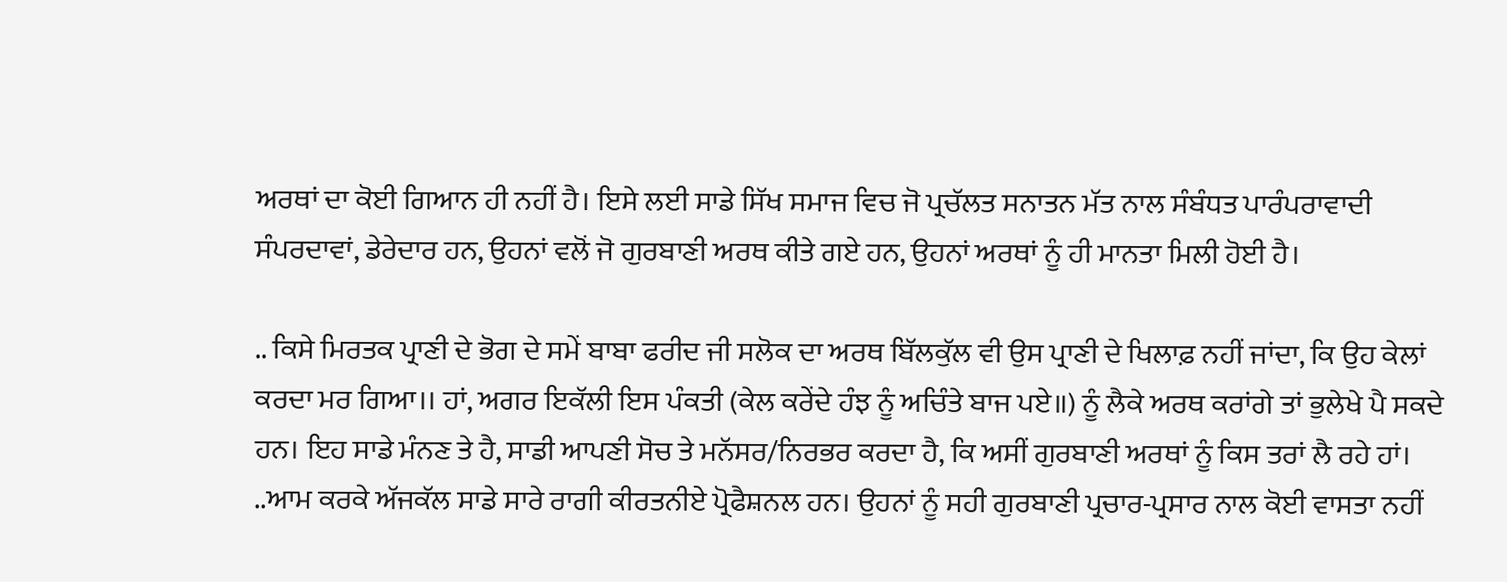ਅਰਥਾਂ ਦਾ ਕੋਈ ਗਿਆਨ ਹੀ ਨਹੀਂ ਹੈ। ਇਸੇ ਲਈ ਸਾਡੇ ਸਿੱਖ ਸਮਾਜ ਵਿਚ ਜੋ ਪ੍ਰਚੱਲਤ ਸਨਾਤਨ ਮੱਤ ਨਾਲ ਸੰਬੰਧਤ ਪਾਰੰਪਰਾਵਾਦੀ ਸੰਪਰਦਾਵਾਂ, ਡੇਰੇਦਾਰ ਹਨ, ਉਹਨਾਂ ਵਲੋਂ ਜੋ ਗੁਰਬਾਣੀ ਅਰਥ ਕੀਤੇ ਗਏ ਹਨ, ਉਹਨਾਂ ਅਰਥਾਂ ਨੂੰ ਹੀ ਮਾਨਤਾ ਮਿਲੀ ਹੋਈ ਹੈ।

.. ਕਿਸੇ ਮਿਰਤਕ ਪ੍ਰਾਣੀ ਦੇ ਭੋਗ ਦੇ ਸਮੇਂ ਬਾਬਾ ਫਰੀਦ ਜੀ ਸਲੋਕ ਦਾ ਅਰਥ ਬਿੱਲਕੁੱਲ ਵੀ ਉਸ ਪ੍ਰਾਣੀ ਦੇ ਖਿਲਾਫ਼ ਨਹੀਂ ਜਾਂਦਾ, ਕਿ ਉਹ ਕੇਲਾਂ ਕਰਦਾ ਮਰ ਗਿਆ।। ਹਾਂ, ਅਗਰ ਇਕੱਲੀ ਇਸ ਪੰਕਤੀ (ਕੇਲ ਕਰੇਂਦੇ ਹੰਝ ਨੂੰ ਅਚਿੰਤੇ ਬਾਜ ਪਏ॥) ਨੂੰ ਲੈਕੇ ਅਰਥ ਕਰਾਂਗੇ ਤਾਂ ਭੁਲੇਖੇ ਪੈ ਸਕਦੇ ਹਨ। ਇਹ ਸਾਡੇ ਮੰਨਣ ਤੇ ਹੈ, ਸਾਡੀ ਆਪਣੀ ਸੋਚ ਤੇ ਮਨੱਸਰ/ਨਿਰਭਰ ਕਰਦਾ ਹੈ, ਕਿ ਅਸੀਂ ਗੁਰਬਾਣੀ ਅਰਥਾਂ ਨੂੰ ਕਿਸ ਤਰਾਂ ਲੈ ਰਹੇ ਹਾਂ।
..ਆਮ ਕਰਕੇ ਅੱਜਕੱਲ ਸਾਡੇ ਸਾਰੇ ਰਾਗੀ ਕੀਰਤਨੀਏ ਪ੍ਰੋਫੈਸ਼ਨਲ ਹਨ। ਉਹਨਾਂ ਨੂੰ ਸਹੀ ਗੁਰਬਾਣੀ ਪ੍ਰਚਾਰ-ਪ੍ਰਸਾਰ ਨਾਲ ਕੋਈ ਵਾਸਤਾ ਨਹੀਂ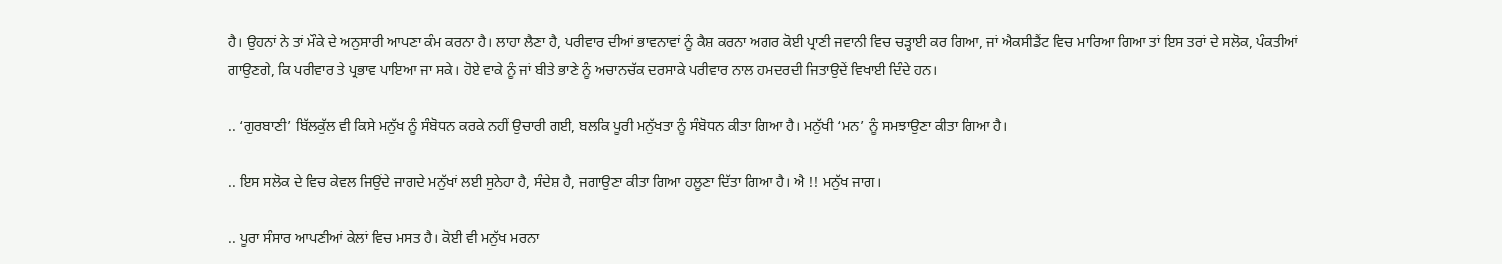ਹੈ। ਉਹਨਾਂ ਨੇ ਤਾਂ ਮੌਕੇ ਦੇ ਅਨੁਸਾਰੀ ਆਪਣਾ ਕੰਮ ਕਰਨਾ ਹੈ। ਲਾਹਾ ਲੈਣਾ ਹੈ, ਪਰੀਵਾਰ ਦੀਆਂ ਭਾਵਨਾਵਾਂ ਨੂੰ ਕੈਸ਼ ਕਰਨਾ ਅਗਰ ਕੋਈ ਪ੍ਰਾਣੀ ਜਵਾਨੀ ਵਿਚ ਚੜ੍ਹਾਈ ਕਰ ਗਿਆ, ਜਾਂ ਐਕਸੀਡੈਂਟ ਵਿਚ ਮਾਰਿਆ ਗਿਆ ਤਾਂ ਇਸ ਤਰਾਂ ਦੇ ਸਲੋਕ, ਪੰਕਤੀਆਂ ਗਾਉਣਗੇ, ਕਿ ਪਰੀਵਾਰ ਤੇ ਪ੍ਰਭਾਵ ਪਾਇਆ ਜਾ ਸਕੇ। ਹੋਏ ਵਾਕੇ ਨੂੰ ਜਾਂ ਬੀਤੇ ਭਾਣੇ ਨੂੰ ਅਚਾਨਚੱਕ ਦਰਸਾਕੇ ਪਰੀਵਾਰ ਨਾਲ ਹਮਦਰਦੀ ਜਿਤਾਉਦੇਂ ਵਿਖਾਈ ਦਿੰਦੇ ਹਨ।

.. ‘ਗੁਰਬਾਣੀ’ ਬਿੱਲਕੁੱਲ ਵੀ ਕਿਸੇ ਮਨੁੱਖ ਨੂੰ ਸੰਬੋਧਨ ਕਰਕੇ ਨਹੀਂ ਉਚਾਰੀ ਗਈ, ਬਲਕਿ ਪੂਰੀ ਮਨੁੱਖਤਾ ਨੂੰ ਸੰਬੋਧਨ ਕੀਤਾ ਗਿਆ ਹੈ। ਮਨੁੱਖੀ ‘ਮਨ’ ਨੂੰ ਸਮਝਾਉਣਾ ਕੀਤਾ ਗਿਆ ਹੈ।

.. ਇਸ ਸਲੋਕ ਦੇ ਵਿਚ ਕੇਵਲ ਜਿਉਂਦੇ ਜਾਗਦੇ ਮਨੁੱਖਾਂ ਲਈ ਸੁਨੇਹਾ ਹੈ, ਸੰਦੇਸ਼ ਹੈ, ਜਗਾਉਣਾ ਕੀਤਾ ਗਿਆ ਹਲੂਣਾ ਦਿੱਤਾ ਗਿਆ ਹੈ। ਐ !! ਮਨੁੱਖ ਜਾਗ।

.. ਪੂਰਾ ਸੰਸਾਰ ਆਪਣੀਆਂ ਕੇਲਾਂ ਵਿਚ ਮਸਤ ਹੈ। ਕੋਈ ਵੀ ਮਨੁੱਖ ਮਰਨਾ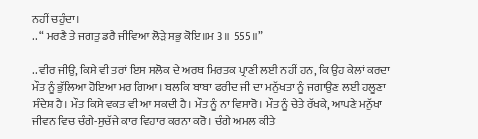ਨਹੀਂ ਚਹੁੰਦਾ।
.. “ ਮਰਣੈ ਤੇ ਜਗਤੁ ਡਰੈ ਜੀਵਿਆ ਲੋੜੇ ਸਭੁ ਕੋਇ॥ਮ 3॥ 555॥”

.. ਵੀਰ ਜੀਉ, ਕਿਸੇ ਵੀ ਤਰਾਂ ਇਸ ਸਲੋਕ ਦੇ ਅਰਥ ਮਿਰਤਕ ਪ੍ਰਾਣੀ ਲਈ ਨਹੀਂ ਹਨ, ਕਿ ਉਹ ਕੇਲਾਂ ਕਰਦਾ ਮੌਤ ਨੂੰ ਭੁੱਲਿਆ ਹੋਇਆ ਮਰ ਗਿਆ। ਬਲਕਿ ਬਾਬਾ ਫਰੀਦ ਜੀ ਦਾ ਮਨੁੱਖਤਾ ਨੂੰ ਜਗਾਉਣ ਲਈ ਹਲੂਣਾ ਸੰਦੇਸ਼ ਹੈ। ਮੌਤ ਕਿਸੇ ਵਕਤ ਵੀ ਆ ਸਕਦੀ ਹੈ। ਮੌਤ ਨੂੰ ਨਾ ਵਿਸਾਰੋ। ਮੌਤ ਨੂੰ ਚੇਤੇ ਰੱਖਕੇ, ਆਪਣੇ ਮਨੁੱਖਾ ਜੀਵਨ ਵਿਚ ਚੰਗੇ-ਸੁਚੱਜੇ ਕਾਰ ਵਿਹਾਰ ਕਰਨਾ ਕਰੋ। ਚੰਗੇ ਅਮਲ ਕੀਤੇ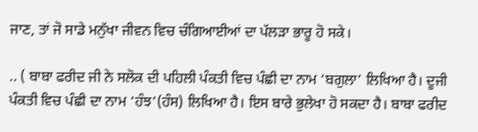ਜਾਣ, ਤਾਂ ਜੋ ਸਾਡੇ ਮਨੁੱਖਾ ਜੀਵਨ ਵਿਚ ਚੰਗਿਆਈਆਂ ਦਾ ਪੱਲੜਾ ਭਾਰੂ ਹੋ ਸਕੇ।

.. ( ਬਾਬਾ ਫਰੀਦ ਜੀ ਨੇ ਸਲੋਕ ਦੀ ਪਹਿਲੀ ਪੰਕਤੀ ਵਿਚ ਪੰਛੀ ਦਾ ਨਾਮ ‘ਬਗੁਲਾ’ ਲਿਖਿਆ ਹੈ। ਦੂਜੀ ਪੰਕਤੀ ਵਿਚ ਪੰਛੀ ਦਾ ਨਾਮ ‘ਹੰਝ’(ਹੰਸ) ਲਿਖਿਆ ਹੈ। ਇਸ ਬਾਰੇ ਭੁਲੇਖਾ ਹੋ ਸਕਦਾ ਹੈ। ਬਾਬਾ ਫਰੀਦ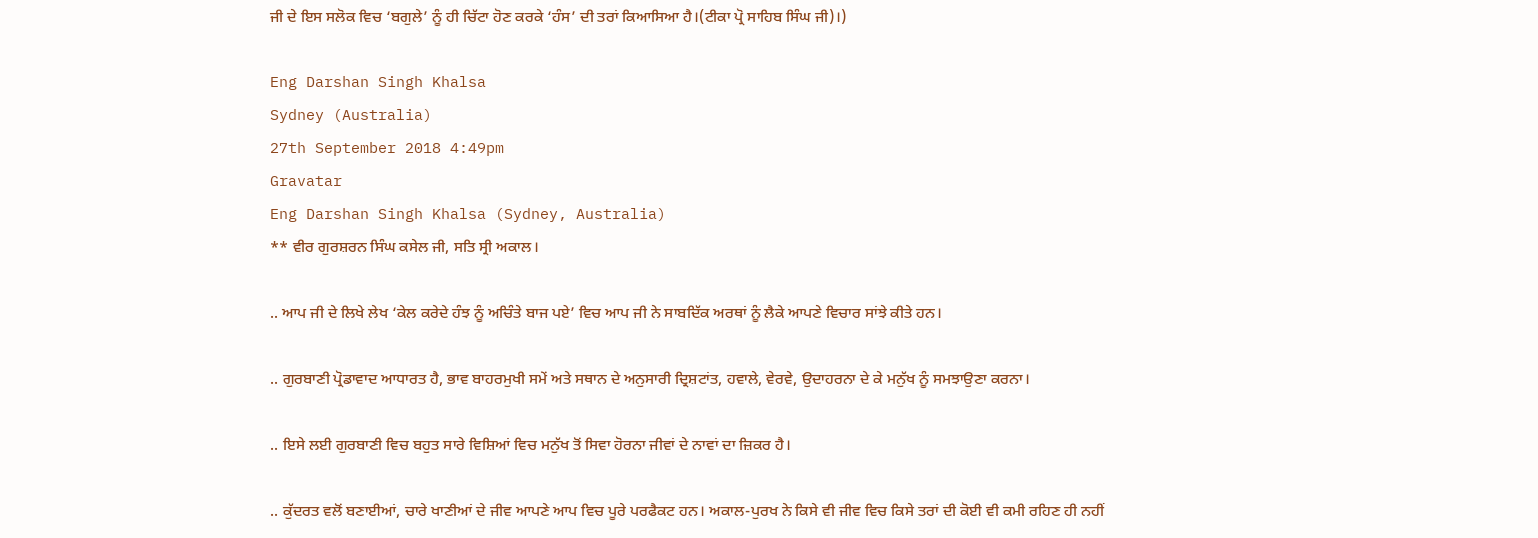ਜੀ ਦੇ ਇਸ ਸਲੋਕ ਵਿਚ ‘ਬਗੁਲੇ’ ਨੂੰ ਹੀ ਚਿੱਟਾ ਹੋਣ ਕਰਕੇ ‘ਹੰਸ’ ਦੀ ਤਰਾਂ ਕਿਆਸਿਆ ਹੈ।(ਟੀਕਾ ਪ੍ਰੋ ਸਾਹਿਬ ਸਿੰਘ ਜੀ)।)

Eng Darshan Singh Khalsa
Sydney (Australia)
27th September 2018 4:49pm
Gravatar
Eng Darshan Singh Khalsa (Sydney, Australia)
** ਵੀਰ ਗੁਰਸ਼ਰਨ ਸਿੰਘ ਕਸੇਲ ਜੀ, ਸਤਿ ਸ੍ਰੀ ਅਕਾਲ।

.. ਆਪ ਜੀ ਦੇ ਲਿਖੇ ਲੇਖ ‘ਕੇਲ ਕਰੇਦੇ ਹੰਝ ਨੂੰ ਅਚਿੰਤੇ ਬਾਜ ਪਏ’ ਵਿਚ ਆਪ ਜੀ ਨੇ ਸਾਬਦਿੱਕ ਅਰਥਾਂ ਨੂੰ ਲੈਕੇ ਆਪਣੇ ਵਿਚਾਰ ਸਾਂਝੇ ਕੀਤੇ ਹਨ।

.. ਗੁਰਬਾਣੀ ਪ੍ਰੋਡਾਵਾਦ ਆਧਾਰਤ ਹੈ, ਭਾਵ ਬਾਹਰਮੁਖੀ ਸਮੇਂ ਅਤੇ ਸਥਾਨ ਦੇ ਅਨੁਸਾਰੀ ਦ੍ਰਿਸ਼ਟਾਂਤ, ਹਵਾਲੇ, ਵੇਰਵੇ, ਉਦਾਹਰਨਾ ਦੇ ਕੇ ਮਨੁੱਖ ਨੂੰ ਸਮਝਾਉਣਾ ਕਰਨਾ।

.. ਇਸੇ ਲਈ ਗੁਰਬਾਣੀ ਵਿਚ ਬਹੁਤ ਸਾਰੇ ਵਿਸ਼ਿਆਂ ਵਿਚ ਮਨੁੱਖ ਤੋਂ ਸਿਵਾ ਹੋਰਨਾ ਜੀਵਾਂ ਦੇ ਨਾਵਾਂ ਦਾ ਜ਼ਿਕਰ ਹੈ।

.. ਕੁੱਦਰਤ ਵਲੋਂ ਬਣਾਈਆਂ, ਚਾਰੇ ਖਾਣੀਆਂ ਦੇ ਜੀਵ ਆਪਣੇ ਆਪ ਵਿਚ ਪੂਰੇ ਪਰਫੈਕਟ ਹਨ। ਅਕਾਲ-ਪੁਰਖ ਨੇ ਕਿਸੇ ਵੀ ਜੀਵ ਵਿਚ ਕਿਸੇ ਤਰਾਂ ਦੀ ਕੋਈ ਵੀ ਕਮੀ ਰਹਿਣ ਹੀ ਨਹੀਂ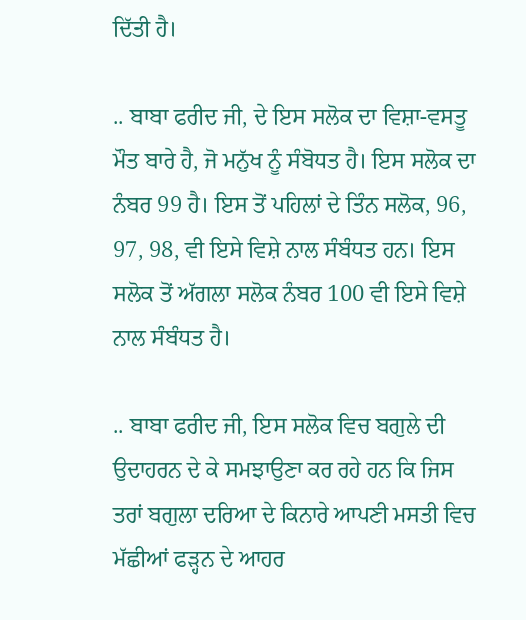ਦਿੱਤੀ ਹੈ।

.. ਬਾਬਾ ਫਰੀਦ ਜੀ, ਦੇ ਇਸ ਸਲੋਕ ਦਾ ਵਿਸ਼ਾ-ਵਸਤੂ ਮੌਤ ਬਾਰੇ ਹੈ, ਜੋ ਮਨੁੱਖ ਨੂੰ ਸੰਬੋਧਤ ਹੈ। ਇਸ ਸਲੋਕ ਦਾ ਨੰਬਰ 99 ਹੈ। ਇਸ ਤੋਂ ਪਹਿਲਾਂ ਦੇ ਤਿੰਨ ਸਲੋਕ, 96, 97, 98, ਵੀ ਇਸੇ ਵਿਸ਼ੇ ਨਾਲ ਸੰਬੰਧਤ ਹਨ। ਇਸ ਸਲੋਕ ਤੋਂ ਅੱਗਲਾ ਸਲੋਕ ਨੰਬਰ 100 ਵੀ ਇਸੇ ਵਿਸ਼ੇ ਨਾਲ ਸੰਬੰਧਤ ਹੈ।

.. ਬਾਬਾ ਫਰੀਦ ਜੀ, ਇਸ ਸਲੋਕ ਵਿਚ ਬਗੁਲੇ ਦੀ ਉਦਾਹਰਨ ਦੇ ਕੇ ਸਮਝਾਉਣਾ ਕਰ ਰਹੇ ਹਨ ਕਿ ਜਿਸ ਤਰਾਂ ਬਗੁਲਾ ਦਰਿਆ ਦੇ ਕਿਨਾਰੇ ਆਪਣੀ ਮਸਤੀ ਵਿਚ ਮੱਛੀਆਂ ਫੜ੍ਹਨ ਦੇ ਆਹਰ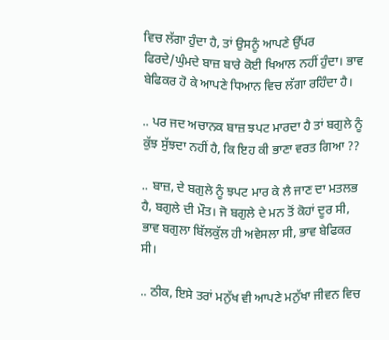ਵਿਚ ਲੱਗਾ ਹੁੰਦਾ ਹੈ, ਤਾਂ ਉਸਨੂੰ ਆਪਣੇ ਉੱਪਰ ਫਿਰਦੇ/ਘੁੰਮਦੇ ਬਾਜ਼ ਬਾਰੇ ਕੋਈ ਖਿਆਲ ਨਹੀਂ ਹੁੰਦਾ। ਭਾਵ ਬੇਫਿਕਰ ਹੋ ਕੇ ਆਪਣੇ ਧਿਆਨ ਵਿਚ ਲੱਗਾ ਰਹਿੰਦਾ ਹੈ।

.. ਪਰ ਜਦ ਅਚਾਨਕ ਬਾਜ਼ ਝਪਟ ਮਾਰਦਾ ਹੈ ਤਾਂ ਬਗੁਲੇ ਨੂੰ ਕੁੱਝ ਸੁੱਝਦਾ ਨਹੀਂ ਹੈ, ਕਿ ਇਹ ਕੀ ਭਾਣਾ ਵਰਤ ਗਿਆ ??

.. ਬਾਜ਼, ਦੇ ਬਗੁਲੇ ਨੂੰ ਝਪਟ ਮਾਰ ਕੇ ਲੈ ਜਾਣ ਦਾ ਮਤਲਭ ਹੈ, ਬਗੁਲੇ ਦੀ ਮੌਤ। ਜੋ ਬਗੁਲੇ ਦੇ ਮਨ ਤੋਂ ਕੋਹਾਂ ਦੂਰ ਸੀ, ਭਾਵ ਬਗੁਲਾ ਬਿੱਲਕੁੱਲ ਹੀ ਅਵੇਸਲਾ ਸੀ, ਭਾਵ ਬੇਫਿਕਰ ਸੀ।

.. ਠੀਕ, ਇਸੇ ਤਰਾਂ ਮਨੁੱਖ ਵੀ ਆਪਣੇ ਮਨੁੱਖਾ ਜੀਵਨ ਵਿਚ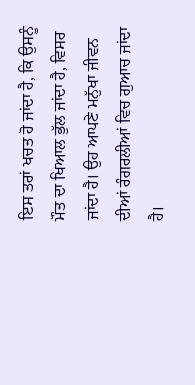ਇਸ ਤਰਾਂ ਖਚਤ ਹੋ ਜਾਂਦਾ ਹੈ, ਕਿ ਉਸਨੂੰ ਮੌਤ ਦਾ ਖਿਆਲ ਭੁੱਲ ਜਾਂਦਾ ਹੈ, ਵਿਸਰ ਜਾਂਦਾ ਹੈ। ਉਹ ਆਪਣੇ ਮਨੁੱਖਾ ਜੀਵਨ ਦੀਆਂ ਰੰਗਰਲੀਆਂ ਵਿਚ ਗੁਆਚ ਜਾਂਦਾ ਹੈ।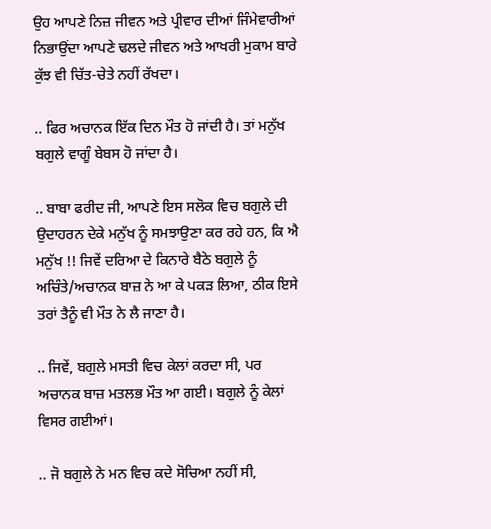ਉਹ ਆਪਣੇ ਨਿਜ਼ ਜੀਵਨ ਅਤੇ ਪ੍ਰੀਵਾਰ ਦੀਆਂ ਜਿੰਮੇਵਾਰੀਆਂ ਨਿਭਾਉਂਦਾ ਆਪਣੇ ਢਲਦੇ ਜੀਵਨ ਅਤੇ ਆਖਰੀ ਮੁਕਾਮ ਬਾਰੇ ਕੁੱਝ ਵੀ ਚਿੱਤ-ਚੇਤੇ ਨਹੀਂ ਰੱਖਦਾ।

.. ਫਿਰ ਅਚਾਨਕ ਇੱਕ ਦਿਨ ਮੌਤ ਹੋ ਜਾਂਦੀ ਹੈ। ਤਾਂ ਮਨੁੱਖ ਬਗੁਲੇ ਵਾਗੂੰ ਬੇਬਸ ਹੋ ਜਾਂਦਾ ਹੈ।

.. ਬਾਬਾ ਫਰੀਦ ਜੀ, ਆਪਣੇ ਇਸ ਸਲੋਕ ਵਿਚ ਬਗੁਲੇ ਦੀ ਉਦਾਹਰਨ ਦੇਕੇ ਮਨੁੱਖ ਨੂੰ ਸਮਝਾਉਣਾ ਕਰ ਰਹੇ ਹਨ, ਕਿ ਐ ਮਨੁੱਖ !! ਜਿਵੇਂ ਦਰਿਆ ਦੇ ਕਿਨਾਰੇ ਬੈਠੇ ਬਗੁਲੇ ਨੂੰ ਅਚਿੰਤੇ/ਅਚਾਨਕ ਬਾਜ਼ ਨੇ ਆ ਕੇ ਪਕੜ ਲਿਆ, ਠੀਕ ਇਸੇ ਤਰਾਂ ਤੈਨੂੰ ਵੀ ਮੌਤ ਨੇ ਲੈ ਜਾਣਾ ਹੈ।

.. ਜਿਵੇਂ, ਬਗੁਲੇ ਮਸਤੀ ਵਿਚ ਕੇਲਾਂ ਕਰਦਾ ਸੀ, ਪਰ ਅਚਾਨਕ ਬਾਜ਼ ਮਤਲਭ ਮੌਤ ਆ ਗਈ। ਬਗੁਲੇ ਨੂੰ ਕੇਲਾਂ ਵਿਸਰ ਗਈਆਂ।

.. ਜੋ ਬਗੁਲੇ ਨੇ ਮਨ ਵਿਚ ਕਦੇ ਸੋਚਿਆ ਨਹੀਂ ਸੀ,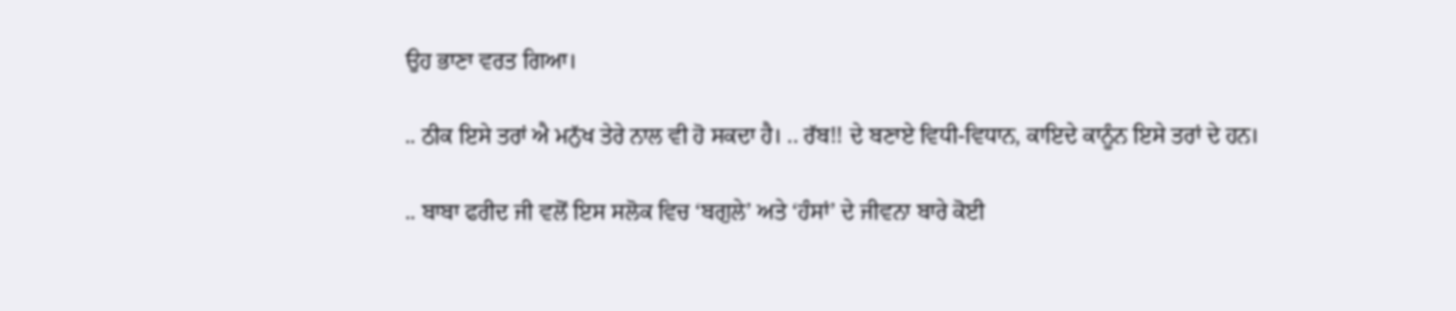ਉਹ ਭਾਣਾ ਵਰਤ ਗਿਆ।

.. ਠੀਕ ਇਸੇ ਤਰਾਂ ਐ ਮਨੁੱਖ ਤੇਰੇ ਨਾਲ ਵੀ ਹੋ ਸਕਦਾ ਹੈ। .. ਰੱਬ!! ਦੇ ਬਣਾਏ ਵਿਧੀ-ਵਿਧਾਨ, ਕਾਇਦੇ ਕਾਨੂੰਨ ਇਸੇ ਤਰਾਂ ਦੇ ਹਨ।

.. ਬਾਬਾ ਫਰੀਦ ਜੀ ਵਲੋਂ ਇਸ ਸਲੋਕ ਵਿਚ ‘ਬਗੁਲੇ’ ਅਤੇ ‘ਹੰਸਾਂ’ ਦੇ ਜੀਵਨਾ ਬਾਰੇ ਕੋਈ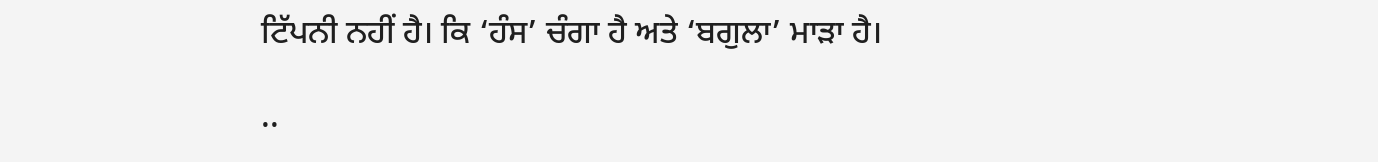ਟਿੱਪਨੀ ਨਹੀਂ ਹੈ। ਕਿ ‘ਹੰਸ’ ਚੰਗਾ ਹੈ ਅਤੇ ‘ਬਗੁਲਾ’ ਮਾੜਾ ਹੈ।

..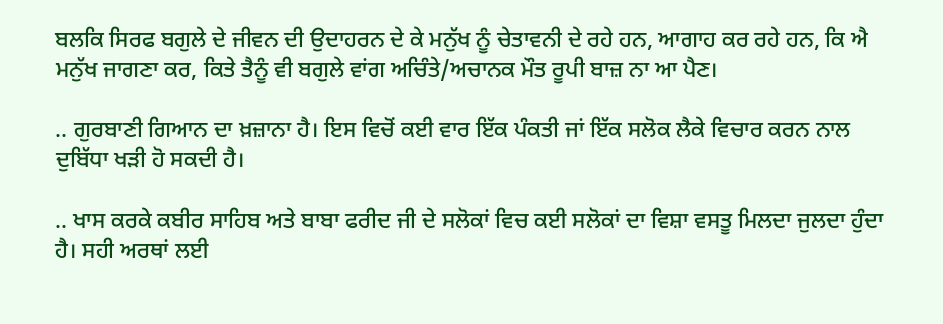ਬਲਕਿ ਸਿਰਫ ਬਗੁਲੇ ਦੇ ਜੀਵਨ ਦੀ ਉਦਾਹਰਨ ਦੇ ਕੇ ਮਨੁੱਖ ਨੂੰ ਚੇਤਾਵਨੀ ਦੇ ਰਹੇ ਹਨ, ਆਗਾਹ ਕਰ ਰਹੇ ਹਨ, ਕਿ ਐ ਮਨੁੱਖ ਜਾਗਣਾ ਕਰ, ਕਿਤੇ ਤੈਨੂੰ ਵੀ ਬਗੁਲੇ ਵਾਂਗ ਅਚਿੰਤੇ/ਅਚਾਨਕ ਮੌਤ ਰੂਪੀ ਬਾਜ਼ ਨਾ ਆ ਪੈਣ।

.. ਗੁਰਬਾਣੀ ਗਿਆਨ ਦਾ ਖ਼ਜ਼ਾਨਾ ਹੈ। ਇਸ ਵਿਚੋਂ ਕਈ ਵਾਰ ਇੱਕ ਪੰਕਤੀ ਜਾਂ ਇੱਕ ਸਲੋਕ ਲੈਕੇ ਵਿਚਾਰ ਕਰਨ ਨਾਲ ਦੁਬਿੱਧਾ ਖੜੀ ਹੋ ਸਕਦੀ ਹੈ।

.. ਖਾਸ ਕਰਕੇ ਕਬੀਰ ਸਾਹਿਬ ਅਤੇ ਬਾਬਾ ਫਰੀਦ ਜੀ ਦੇ ਸਲੋਕਾਂ ਵਿਚ ਕਈ ਸਲੋਕਾਂ ਦਾ ਵਿਸ਼ਾ ਵਸਤੂ ਮਿਲਦਾ ਜੁਲਦਾ ਹੁੰਦਾ ਹੈ। ਸਹੀ ਅਰਥਾਂ ਲਈ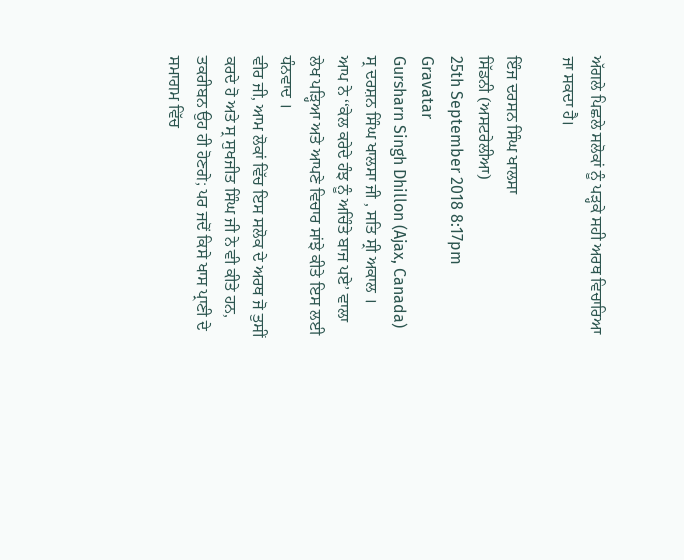ਅੱਗਲੇ ਪਿਛਲੇ ਸਲੋਕਾਂ ਨੂੰ ਪੜ੍ਹਕੇ ਸਹੀ ਅਰਥ ਵਿਚਾਰਿਆ ਜਾ ਸਕਦਾ ਹੈ।

ਇੰਜ ਦਰਸਨ ਸਿੰਘ ਖਾਲਸਾ
ਸਿੱਡਨੀ (ਅਸਟਰੇਲੀਆ)
25th September 2018 8:17pm
Gravatar
Gursharn Singh Dhillon (Ajax, Canada)
ਸ੍ਰ ਦਰਸ਼ਨ ਸਿੰਘ ਖਾਲਸਾ ਜੀ , ਸਤਿ ਸ੍ਰੀ ਅਕਾਲ ।
ਆਪ ਨੇ ‘‘ਕੇਲ ਕਰੇਦੇ ਹੰਝ ਨੂੰ ਅਚਿੰਤੇ ਬਾਜ ਪਏ’ ਵਾਲਾ ਲੇਖ ਪੜ੍ਹਿਆ ਅਤੇ ਆਪਣੇ ਵਿਚਾਰ ਸਾਂਝੇ ਕੀਤੇ ਇਸ ਲਈ ਧੰਨਵਾਦ ।
ਵੀਰ ਜੀ, ਆਮ ਲੋਕਾਂ ਵਿੱਚ ਇਸ ਸਲੋਕ ਦੇ ਅਰਥ ਜੋ ਤੁਸੀਂ ਕਰਦੇ ਹੋ ਅਤੇ ਸ੍ਰ ਸੁਖਜੀਤ ਸਿੰਘ ਜੀ ਨੇ ਵੀ ਕੀਤੇ ਹਨ, ਤਕਰੀਬਨ ਉਹ ਹੀ ਹੋਣਗੇ; ਪਰ ਜਦੋਂ ਕਿਸੇ ਖਾਸ ਪ੍ਰਾਣੀ ਦੇ ਸਮਾਗਮ ਵਿੱਚ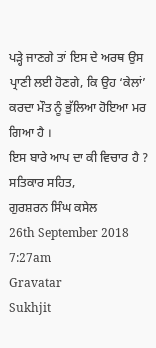ਪੜ੍ਹੇ ਜਾਣਗੇ ਤਾਂ ਇਸ ਦੇ ਅਰਥ ਉਸ ਪ੍ਰਾਣੀ ਲਈ ਹੋਣਗੇ, ਕਿ ਉਹ ‘ਕੇਲਾਂ’ ਕਰਦਾ ਮੌਤ ਨੂੰ ਭੁੱਲਿਆ ਹੋਇਆ ਮਰ ਗਿਆ ਹੈ ।
ਇਸ ਬਾਰੇ ਆਪ ਦਾ ਕੀ ਵਿਚਾਰ ਹੈ ?
ਸਤਿਕਾਰ ਸਹਿਤ,
ਗੁਰਸ਼ਰਨ ਸਿੰਘ ਕਸੇਲ
26th September 2018 7:27am
Gravatar
Sukhjit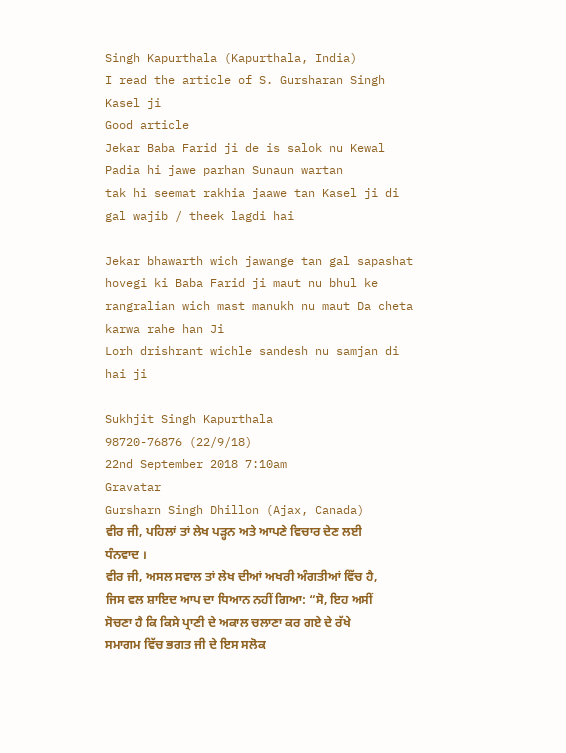Singh Kapurthala (Kapurthala, India)
I read the article of S. Gursharan Singh Kasel ji
Good article
Jekar Baba Farid ji de is salok nu Kewal Padia hi jawe parhan Sunaun wartan
tak hi seemat rakhia jaawe tan Kasel ji di gal wajib / theek lagdi hai

Jekar bhawarth wich jawange tan gal sapashat hovegi ki Baba Farid ji maut nu bhul ke rangralian wich mast manukh nu maut Da cheta karwa rahe han Ji
Lorh drishrant wichle sandesh nu samjan di hai ji

Sukhjit Singh Kapurthala
98720-76876 (22/9/18)
22nd September 2018 7:10am
Gravatar
Gursharn Singh Dhillon (Ajax, Canada)
ਵੀਰ ਜੀ, ਪਹਿਲਾਂ ਤਾਂ ਲੇਖ ਪੜ੍ਹਨ ਅਤੇ ਆਪਣੇ ਵਿਚਾਰ ਦੇਣ ਲਈ ਧੰਨਵਾਦ ।
ਵੀਰ ਜੀ, ਅਸਲ ਸਵਾਲ ਤਾਂ ਲੇਖ ਦੀਆਂ ਅਖਰੀ ਅੰਗਤੀਆਂ ਵਿੱਚ ਹੈ, ਜਿਸ ਵਲ ਸ਼ਾਇਦ ਆਪ ਦਾ ਧਿਆਨ ਨਹੀਂ ਗਿਆ: “ਸੋ, ਇਹ ਅਸੀਂ ਸੋਚਣਾ ਹੈ ਕਿ ਕਿਸੇ ਪ੍ਰਾਣੀ ਦੇ ਅਕਾਲ ਚਲਾਣਾ ਕਰ ਗਏ ਦੇ ਰੱਖੇ ਸਮਾਗਮ ਵਿੱਚ ਭਗਤ ਜੀ ਦੇ ਇਸ ਸਲੋਕ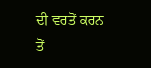ਦੀ ਵਰਤੋਂ ਕਰਨ ਤੋਂ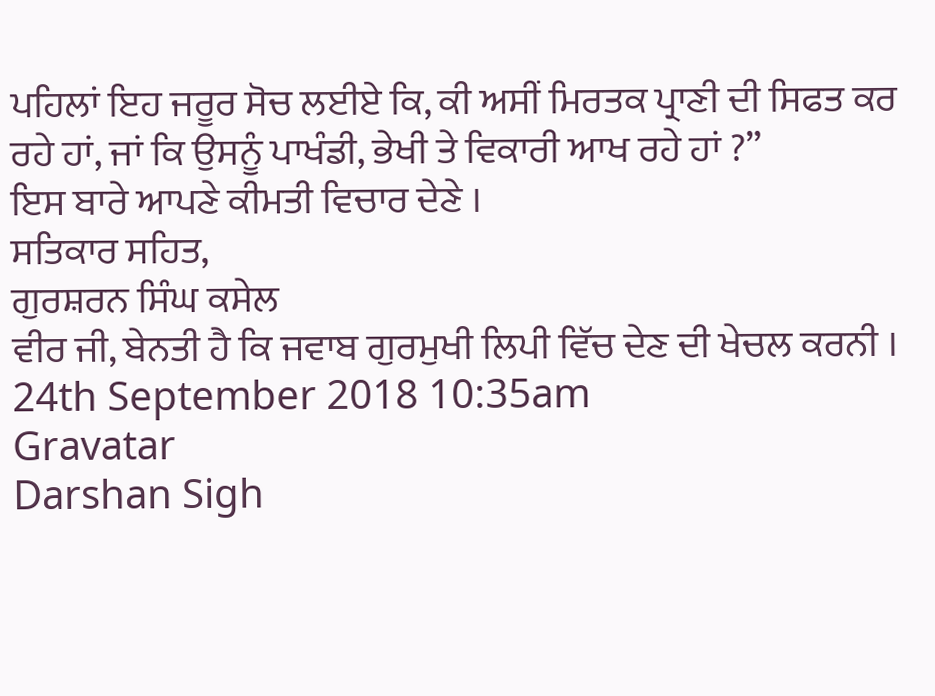ਪਹਿਲਾਂ ਇਹ ਜਰੂਰ ਸੋਚ ਲਈਏ ਕਿ, ਕੀ ਅਸੀਂ ਮਿਰਤਕ ਪ੍ਰਾਣੀ ਦੀ ਸਿਫਤ ਕਰ ਰਹੇ ਹਾਂ, ਜਾਂ ਕਿ ਉਸਨੂੰ ਪਾਖੰਡੀ, ਭੇਖੀ ਤੇ ਵਿਕਾਰੀ ਆਖ ਰਹੇ ਹਾਂ ?”
ਇਸ ਬਾਰੇ ਆਪਣੇ ਕੀਮਤੀ ਵਿਚਾਰ ਦੇਣੇ ।
ਸਤਿਕਾਰ ਸਹਿਤ,
ਗੁਰਸ਼ਰਨ ਸਿੰਘ ਕਸੇਲ
ਵੀਰ ਜੀ, ਬੇਨਤੀ ਹੈ ਕਿ ਜਵਾਬ ਗੁਰਮੁਖੀ ਲਿਪੀ ਵਿੱਚ ਦੇਣ ਦੀ ਖੇਚਲ ਕਰਨੀ ।
24th September 2018 10:35am
Gravatar
Darshan Sigh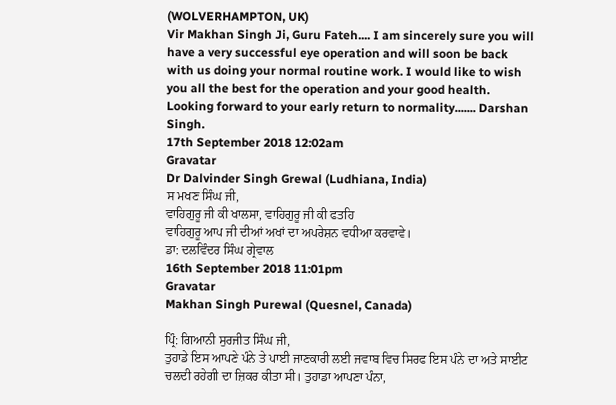(WOLVERHAMPTON, UK)
Vir Makhan Singh Ji, Guru Fateh.... I am sincerely sure you will have a very successful eye operation and will soon be back with us doing your normal routine work. I would like to wish you all the best for the operation and your good health. Looking forward to your early return to normality....... Darshan Singh.
17th September 2018 12:02am
Gravatar
Dr Dalvinder Singh Grewal (Ludhiana, India)
ਸ ਮਖਣ ਸਿੰਘ ਜੀ,
ਵਾਹਿਗੁਰੂ ਜੀ ਕੀ ਖਾਲਸਾ, ਵਾਹਿਗੁਰੂ ਜੀ ਕੀ ਫਤਹਿ
ਵਾਹਿਗੁਰੂ ਆਪ ਜੀ ਦੀਆਂ ਅਖਾਂ ਦਾ ਅਪਰੇਸ਼ਨ ਵਧੀਆ ਕਰਵਾਵੇ।
ਡਾ: ਦਲਵਿੰਦਰ ਸਿੰਘ ਗ੍ਰੇਵਾਲ
16th September 2018 11:01pm
Gravatar
Makhan Singh Purewal (Quesnel, Canada)

ਪ੍ਰਿੰ: ਗਿਆਨੀ ਸੁਰਜੀਤ ਸਿੰਘ ਜੀ,
ਤੁਹਾਡੇ ਇਸ ਆਪਣੇ ਪੰਨੇ ਤੇ ਪਾਈ ਜਾਣਕਾਰੀ ਲਈ ਜਵਾਬ ਵਿਚ ਸਿਰਫ ਇਸ ਪੰਨੇ ਦਾ ਅਤੇ ਸਾਈਟ ਚਲਦੀ ਰਹੇਗੀ ਦਾ ਜ਼ਿਕਰ ਕੀਤਾ ਸੀ। ਤੁਹਾਡਾ ਆਪਣਾ ਪੰਨਾ,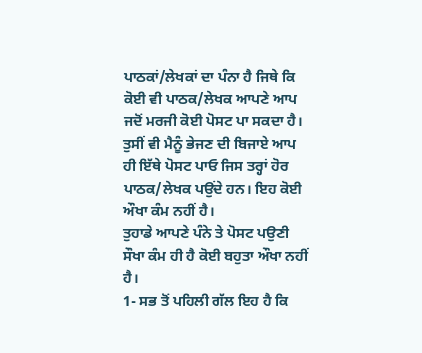ਪਾਠਕਾਂ/ਲੇਖਕਾਂ ਦਾ ਪੰਨਾ ਹੈ ਜਿਥੇ ਕਿ ਕੋਈ ਵੀ ਪਾਠਕ/ਲੇਖਕ ਆਪਣੇ ਆਪ ਜਦੋਂ ਮਰਜੀ ਕੋਈ ਪੋਸਟ ਪਾ ਸਕਦਾ ਹੈ। ਤੁਸੀਂ ਵੀ ਮੈਨੂੰ ਭੇਜਣ ਦੀ ਬਿਜਾਏ ਆਪ ਹੀ ਇੱਥੇ ਪੋਸਟ ਪਾਓ ਜਿਸ ਤਰ੍ਹਾਂ ਹੋਰ ਪਾਠਕ/ਲੇਖਕ ਪਉਂਦੇ ਹਨ। ਇਹ ਕੋਈ ਔਖਾ ਕੰਮ ਨਹੀਂ ਹੈ।
ਤੁਹਾਡੇ ਆਪਣੇ ਪੰਨੇ ਤੇ ਪੋਸਟ ਪਉਣੀ ਸੌਖਾ ਕੰਮ ਹੀ ਹੈ ਕੋਈ ਬਹੁਤਾ ਔਖਾ ਨਹੀਂ ਹੈ।
1- ਸਭ ਤੋਂ ਪਹਿਲੀ ਗੱਲ ਇਹ ਹੈ ਕਿ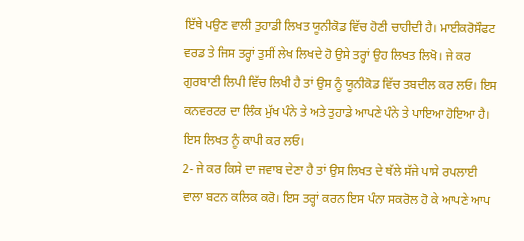ਇੱਥੇ ਪਉਣ ਵਾਲੀ ਤੁਹਾਡੀ ਲਿਖਤ ਯੂਨੀਕੋਡ ਵਿੱਚ ਹੋਣੀ ਚਾਹੀਦੀ ਹੈ। ਮਾਈਕਰੋਸੌਫਟ ਵਰਡ ਤੇ ਜਿਸ ਤਰ੍ਹਾਂ ਤੁਸੀਂ ਲੇਖ ਲਿਖਦੇ ਹੋ ਉਸੇ ਤਰ੍ਹਾਂ ਉਹ ਲਿਖਤ ਲਿਖੋ। ਜੇ ਕਰ ਗੁਰਬਾਣੀ ਲਿਪੀ ਵਿੱਚ ਲਿਖੀ ਹੈ ਤਾਂ ਉਸ ਨੂੰ ਯੂਨੀਕੋਡ ਵਿੱਚ ਤਬਦੀਲ ਕਰ ਲਓ। ਇਸ ਕਨਵਰਟਰ ਦਾ ਲਿੰਕ ਮੁੱਖ ਪੰਨੇ ਤੇ ਅਤੇ ਤੁਹਾਡੇ ਆਪਣੇ ਪੰਨੇ ਤੇ ਪਾਇਆ ਹੋਇਆ ਹੈ। ਇਸ ਲਿਖਤ ਨੂੰ ਕਾਪੀ ਕਰ ਲਓ।
2- ਜੇ ਕਰ ਕਿਸੇ ਦਾ ਜਵਾਬ ਦੇਣਾ ਹੈ ਤਾਂ ਉਸ ਲਿਖਤ ਦੇ ਥੱਲੇ ਸੱਜੇ ਪਾਸੇ ਰਪਲਾਈ ਵਾਲਾ ਬਟਨ ਕਲਿਕ ਕਰੋ। ਇਸ ਤਰ੍ਹਾਂ ਕਰਨ ਇਸ ਪੰਨਾ ਸਕਰੋਲ ਹੋ ਕੇ ਆਪਣੇ ਆਪ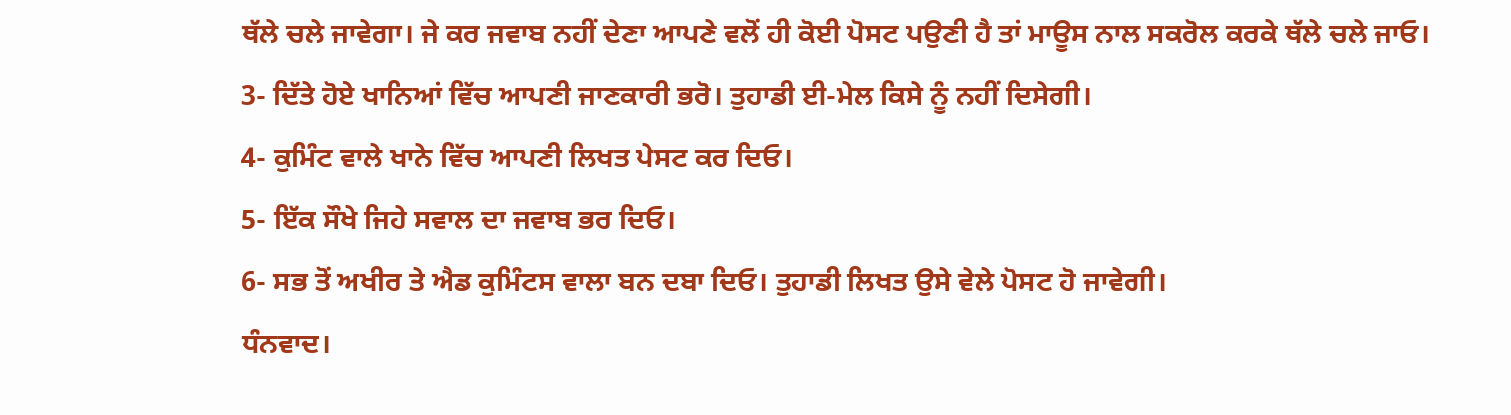ਥੱਲੇ ਚਲੇ ਜਾਵੇਗਾ। ਜੇ ਕਰ ਜਵਾਬ ਨਹੀਂ ਦੇਣਾ ਆਪਣੇ ਵਲੋਂ ਹੀ ਕੋਈ ਪੋਸਟ ਪਉਣੀ ਹੈ ਤਾਂ ਮਾਊਸ ਨਾਲ ਸਕਰੋਲ ਕਰਕੇ ਥੱਲੇ ਚਲੇ ਜਾਓ।
3- ਦਿੱਤੇ ਹੋਏ ਖਾਨਿਆਂ ਵਿੱਚ ਆਪਣੀ ਜਾਣਕਾਰੀ ਭਰੋ। ਤੁਹਾਡੀ ਈ-ਮੇਲ ਕਿਸੇ ਨੂੰ ਨਹੀਂ ਦਿਸੇਗੀ।
4- ਕੁਮਿੰਟ ਵਾਲੇ ਖਾਨੇ ਵਿੱਚ ਆਪਣੀ ਲਿਖਤ ਪੇਸਟ ਕਰ ਦਿਓ।
5- ਇੱਕ ਸੌਖੇ ਜਿਹੇ ਸਵਾਲ ਦਾ ਜਵਾਬ ਭਰ ਦਿਓ।
6- ਸਭ ਤੋਂ ਅਖੀਰ ਤੇ ਐਡ ਕੁਮਿੰਟਸ ਵਾਲਾ ਬਨ ਦਬਾ ਦਿਓ। ਤੁਹਾਡੀ ਲਿਖਤ ਉਸੇ ਵੇਲੇ ਪੋਸਟ ਹੋ ਜਾਵੇਗੀ।
ਧੰਨਵਾਦ।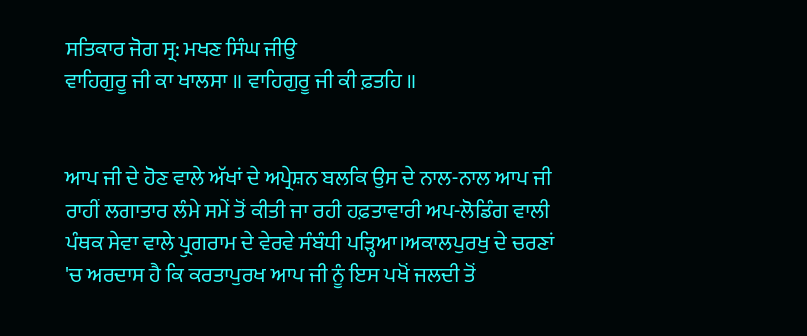ਸਤਿਕਾਰ ਜੋਗ ਸ੍ਰ: ਮਖਣ ਸਿੰਘ ਜੀਉ
ਵਾਹਿਗੁਰੂ ਜੀ ਕਾ ਖਾਲਸਾ ॥ ਵਾਹਿਗੁਰੂ ਜੀ ਕੀ ਫ਼ਤਹਿ ॥


ਆਪ ਜੀ ਦੇ ਹੋਣ ਵਾਲੇ ਅੱਖਾਂ ਦੇ ਅਪ੍ਰੇਸ਼ਨ ਬਲਕਿ ਉਸ ਦੇ ਨਾਲ-ਨਾਲ ਆਪ ਜੀ ਰਾਹੀਂ ਲਗਾਤਾਰ ਲੰਮੇ ਸਮੇਂ ਤੋਂ ਕੀਤੀ ਜਾ ਰਹੀ ਹਫ਼ਤਾਵਾਰੀ ਅਪ-ਲੋਡਿੰਗ ਵਾਲੀ ਪੰਥਕ ਸੇਵਾ ਵਾਲੇ ਪ੍ਰੁਗਰਾਮ ਦੇ ਵੇਰਵੇ ਸੰਬੰਧੀ ਪੜ੍ਹਿਆ।ਅਕਾਲਪੁਰਖੁ ਦੇ ਚਰਣਾਂ 'ਚ ਅਰਦਾਸ ਹੈ ਕਿ ਕਰਤਾਪੁਰਖ ਆਪ ਜੀ ਨੂੰ ਇਸ ਪਖੋਂ ਜਲਦੀ ਤੋਂ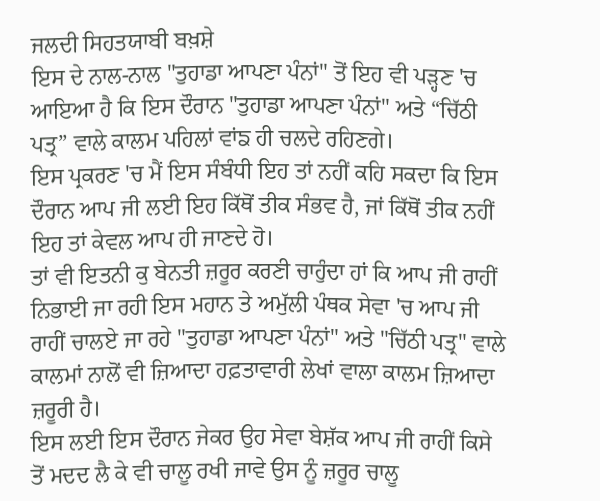ਜਲਦੀ ਸਿਹਤਯਾਬੀ ਬਖ਼ਸ਼ੇ
ਇਸ ਦੇ ਨਾਲ-ਨਾਲ "ਤੁਹਾਡਾ ਆਪਣਾ ਪੰਨਾਂ" ਤੋਂ ਇਹ ਵੀ ਪੜ੍ਹਣ 'ਚ ਆਇਆ ਹੈ ਕਿ ਇਸ ਦੌਰਾਨ "ਤੁਹਾਡਾ ਆਪਣਾ ਪੰਨਾਂ" ਅਤੇ “ਚਿੱਠੀ ਪਤ੍ਰ” ਵਾਲੇ ਕਾਲਮ ਪਹਿਲਾਂ ਵਾਂਙ ਹੀ ਚਲਦੇ ਰਹਿਣਗੇ।
ਇਸ ਪ੍ਰਕਰਣ 'ਚ ਮੈਂ ਇਸ ਸੰਬੰਧੀ ਇਹ ਤਾਂ ਨਹੀਂ ਕਹਿ ਸਕਦਾ ਕਿ ਇਸ ਦੌਰਾਨ ਆਪ ਜੀ ਲਈ ਇਹ ਕਿੱਥੋਂ ਤੀਕ ਸੰਭਵ ਹੈ, ਜਾਂ ਕਿੱਥੋਂ ਤੀਕ ਨਹੀਂ ਇਹ ਤਾਂ ਕੇਵਲ ਆਪ ਹੀ ਜਾਣਦੇ ਹੋ।
ਤਾਂ ਵੀ ਇਤਨੀ ਕੁ ਬੇਨਤੀ ਜ਼ਰੂਰ ਕਰਣੀ ਚਾਹੁੰਦਾ ਹਾਂ ਕਿ ਆਪ ਜੀ ਰਾਹੀਂ ਨਿਭਾਈ ਜਾ ਰਹੀ ਇਸ ਮਹਾਨ ਤੇ ਅਮੁੱਲੀ ਪੰਥਕ ਸੇਵਾ 'ਚ ਆਪ ਜੀ ਰਾਹੀਂ ਚਾਲਏ ਜਾ ਰਹੇ "ਤੁਹਾਡਾ ਆਪਣਾ ਪੰਨਾਂ" ਅਤੇ "ਚਿੱਠੀ ਪਤ੍ਰ" ਵਾਲੇ ਕਾਲਮਾਂ ਨਾਲੋਂ ਵੀ ਜ਼ਿਆਦਾ ਹਫ਼ਤਾਵਾਰੀ ਲੇਖਾਂ ਵਾਲਾ ਕਾਲਮ ਜ਼ਿਆਦਾ ਜ਼ਰੂਰੀ ਹੈ।
ਇਸ ਲਈ ਇਸ ਦੌਰਾਨ ਜੇਕਰ ਉਹ ਸੇਵਾ ਬੇਸ਼ੱਕ ਆਪ ਜੀ ਰਾਹੀਂ ਕਿਸੇ ਤੋਂ ਮਦਦ ਲੈ ਕੇ ਵੀ ਚਾਲੂ ਰਖੀ ਜਾਵੇ ਉਸ ਨੂੰ ਜ਼ਰੂਰ ਚਾਲੂ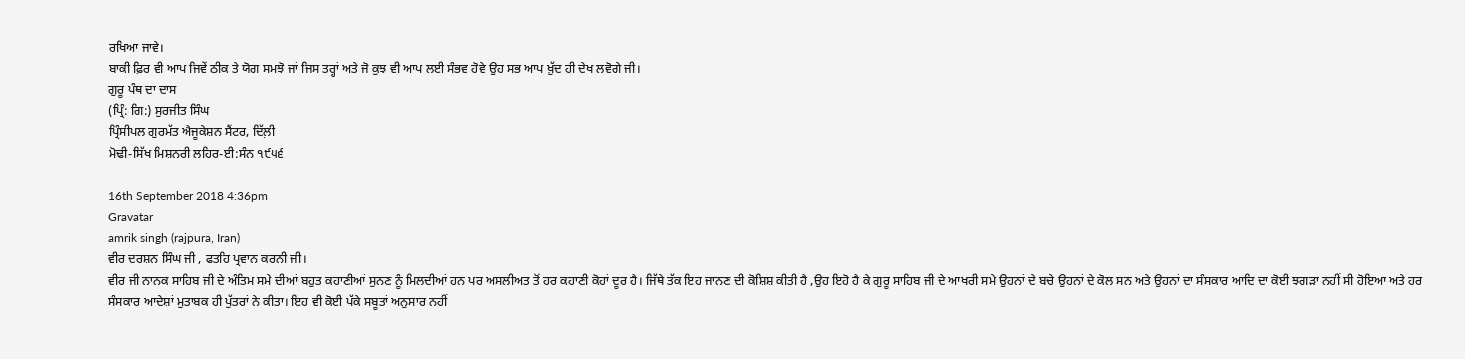ਰਖਿਆ ਜਾਵੇ।
ਬਾਕੀ ਫ਼ਿਰ ਵੀ ਆਪ ਜਿਵੇਂ ਠੀਕ ਤੇ ਯੋਗ ਸਮਝੋ ਜਾਂ ਜਿਸ ਤਰ੍ਹਾਂ ਅਤੇ ਜੋ ਕੁਝ ਵੀ ਆਪ ਲਈ ਸੰਭਵ ਹੋਵੇ ਉਹ ਸਭ ਆਪ ਖ਼ੁੱਦ ਹੀ ਦੇਖ ਲਵੋਗੇ ਜੀ।
ਗੁਰੂ ਪੰਥ ਦਾ ਦਾਸ
(ਪ੍ਰਿੰ: ਗਿ:) ਸੁਰਜੀਤ ਸਿੰਘ
ਪ੍ਰਿੰਸੀਪਲ ਗੁਰਮੱਤ ਐਜੂਕੇਸ਼ਨ ਸੈਂਟਰ, ਦਿੱਲ਼ੀ
ਮੋਢੀ-ਸਿੱਖ ਮਿਸ਼ਨਰੀ ਲਹਿਰ-ਈ:ਸੰਨ ੧੯੫੬

16th September 2018 4:36pm
Gravatar
amrik singh (rajpura, Iran)
ਵੀਰ ਦਰਸ਼ਨ ਸਿੰਘ ਜੀ , ਫਤਹਿ ਪ੍ਰਵਾਨ ਕਰਨੀ ਜੀ।
ਵੀਰ ਜੀ ਨਾਨਕ ਸਾਹਿਬ ਜੀ ਦੇ ਅੰਤਿਮ ਸਮੇ ਦੀਆਂ ਬਹੁਤ ਕਹਾਣੀਆਂ ਸੁਨਣ ਨੂੰ ਮਿਲਦੀਆਂ ਹਨ ਪਰ ਅਸਲੀਅਤ ਤੋਂ ਹਰ ਕਹਾਣੀ ਕੋਹਾਂ ਦੂਰ ਹੈ। ਜਿੱਥੇ ਤੱਕ ਇਹ ਜਾਨਣ ਦੀ ਕੋਸ਼ਿਸ਼ ਕੀਤੀ ਹੈ ,ਉਹ ਇਹੋ ਹੈ ਕੇ ਗੁਰੂ ਸਾਹਿਬ ਜੀ ਦੇ ਆਖਰੀ ਸਮੇ ਉਹਨਾਂ ਦੇ ਬਚੇ ਉਹਨਾਂ ਦੇ ਕੋਲ ਸਨ ਅਤੇ ਉਹਨਾਂ ਦਾ ਸੰਸਕਾਰ ਆਦਿ ਦਾ ਕੋਈ ਝਗੜਾ ਨਹੀਂ ਸੀ ਹੋਇਆ ਅਤੇ ਹਰ ਸੰਸਕਾਰ ਆਦੇਸ਼ਾਂ ਮੁਤਾਬਕ ਹੀ ਪੁੱਤਰਾਂ ਨੇ ਕੀਤਾ। ਇਹ ਵੀ ਕੋਈ ਪੱਕੇ ਸਬੂਤਾਂ ਅਨੁਸਾਰ ਨਹੀਂ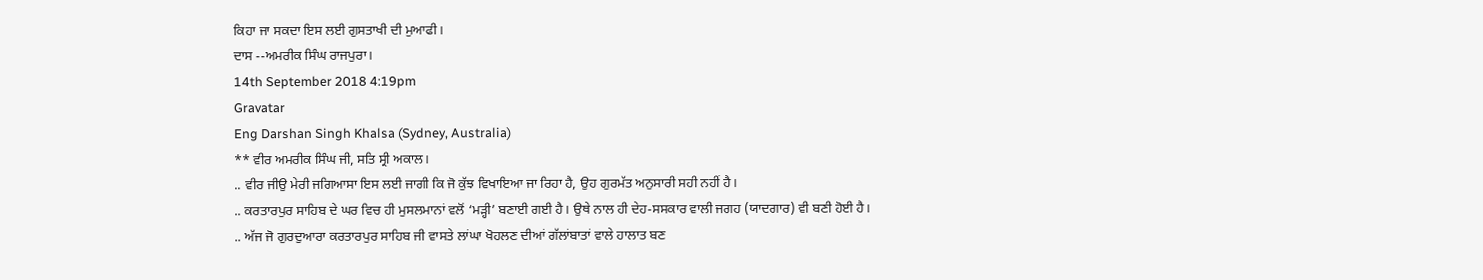ਕਿਹਾ ਜਾ ਸਕਦਾ ਇਸ ਲਈ ਗੁਸਤਾਖੀ ਦੀ ਮੁਆਫੀ।
ਦਾਸ --ਅਮਰੀਕ ਸਿੰਘ ਰਾਜਪੁਰਾ।
14th September 2018 4:19pm
Gravatar
Eng Darshan Singh Khalsa (Sydney, Australia)
** ਵੀਰ ਅਮਰੀਕ ਸਿੰਘ ਜੀ, ਸਤਿ ਸ੍ਰੀ ਅਕਾਲ।
.. ਵੀਰ ਜੀਉ ਮੇਰੀ ਜਗਿਆਸਾ ਇਸ ਲਈ ਜਾਗੀ ਕਿ ਜੋ ਕੁੱਝ ਵਿਖਾਇਆ ਜਾ ਰਿਹਾ ਹੈ, ਉਹ ਗੁਰਮੱਤ ਅਨੁਸਾਰੀ ਸਹੀ ਨਹੀਂ ਹੈ।
.. ਕਰਤਾਰਪੁਰ ਸਾਹਿਬ ਦੇ ਘਰ ਵਿਚ ਹੀ ਮੁਸਲਮਾਨਾਂ ਵਲੋਂ ‘ਮੜ੍ਹੀ’ ਬਣਾਈ ਗਈ ਹੈ। ਉਥੇ ਨਾਲ ਹੀ ਦੇਹ-ਸਸਕਾਰ ਵਾਲੀ ਜਗਹ (ਯਾਦਗਾਰ) ਵੀ ਬਣੀ ਹੋਈ ਹੈ।
.. ਅੱਜ ਜੋ ਗੁਰਦੁਆਰਾ ਕਰਤਾਰਪੁਰ ਸਾਹਿਬ ਜੀ ਵਾਸਤੇ ਲਾਂਘਾ ਖੋਹਲਣ ਦੀਆਂ ਗੱਲਾਂਬਾਤਾਂ ਵਾਲੇ ਹਾਲਾਤ ਬਣ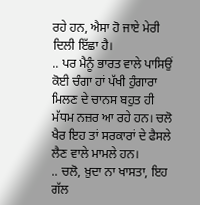ਰਹੇ ਹਨ, ਐਸਾ ਹੋ ਜਾਏ ਮੇਰੀ ਦਿਲੀ ਇੱਛਾ ਹੈ।
.. ਪਰ ਮੈਨੂੰ ਭਾਰਤ ਵਾਲੇ ਪਾਸਿਉਂ ਕੋਈ ਚੰਗਾ ਹਾਂ ਪੱਖੀ ਹੁੰਗਾਰਾ ਮਿਲਣ ਦੇ ਚਾਨਸ ਬਹੁਤ ਹੀ ਮੱਧਮ ਨਜ਼ਰ ਆ ਰਹੇ ਹਨ। ਚਲੋ ਖੈਰ ਇਹ ਤਾਂ ਸਰਕਾਰਾਂ ਦੇ ਫੈਸਲੇ ਲੈਣ ਵਾਲੇ ਮਾਮਲੇ ਹਨ।
.. ਚਲੋ, ਖ਼ੁਦਾ ਨਾ ਖਾਸਤਾ, ਇਹ ਗੱਲ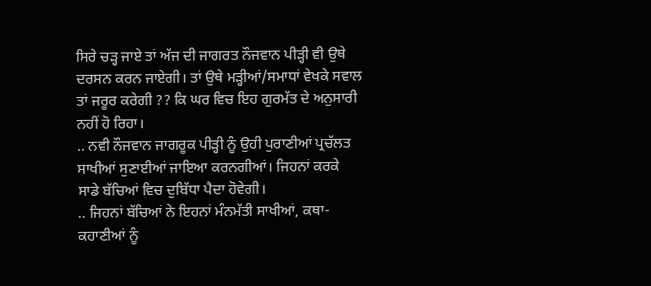ਸਿਰੇ ਚੜ੍ਹ ਜਾਏ ਤਾਂ ਅੱਜ ਦੀ ਜਾਗਰਤ ਨੌਜਵਾਨ ਪੀੜ੍ਹੀ ਵੀ ਉਥੇ ਦਰਸਨ ਕਰਨ ਜਾਏਗੀ। ਤਾਂ ਉਥੇ ਮੜ੍ਹੀਆਂ/ਸਮਾਧਾਂ ਵੇਖਕੇ ਸਵਾਲ ਤਾਂ ਜਰੂਰ ਕਰੇਗੀ ?? ਕਿ ਘਰ ਵਿਚ ਇਹ ਗੁਰਮੱਤ ਦੇ ਅਨੁਸਾਰੀ ਨਹੀਂ ਹੋ ਰਿਹਾ।
.. ਨਵੀ ਨੌਜਵਾਨ ਜਾਗਰੂਕ ਪੀੜ੍ਹੀ ਨੂੰ ਉਹੀ ਪੁਰਾਣੀਆਂ ਪ੍ਰਚੱਲਤ ਸਾਖੀਆਂ ਸੁਣਾਈਆਂ ਜਾਇਆ ਕਰਨਗੀਆਂ। ਜਿਹਨਾਂ ਕਰਕੇ ਸਾਡੇ ਬੱਚਿਆਂ ਵਿਚ ਦੁਬਿੱਧਾ ਪੈਦਾ ਹੋਵੇਗੀ।
.. ਜਿਹਨਾਂ ਬੱਚਿਆਂ ਨੇ ਇਹਨਾਂ ਮੰਨਮੱਤੀ ਸਾਖੀਆਂ, ਕਥਾ-ਕਹਾਣੀਆਂ ਨੂੰ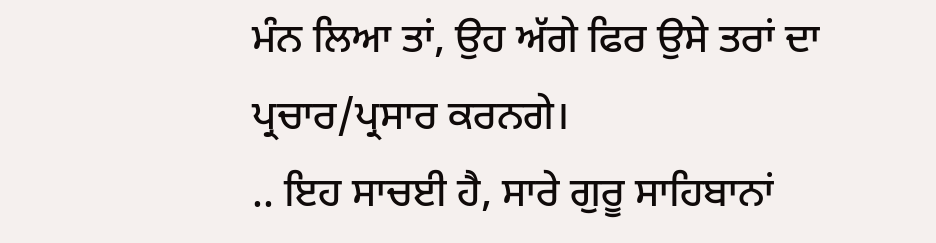ਮੰਨ ਲਿਆ ਤਾਂ, ਉਹ ਅੱਗੇ ਫਿਰ ਉਸੇ ਤਰਾਂ ਦਾ ਪ੍ਰਚਾਰ/ਪ੍ਰਸਾਰ ਕਰਨਗੇ।
.. ਇਹ ਸਾਚਈ ਹੈ, ਸਾਰੇ ਗੁਰੂ ਸਾਹਿਬਾਨਾਂ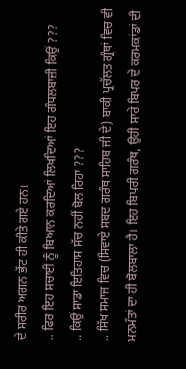ਦੇ ਸਰੀਰ ਅਗਨ ਭੇਂਟ ਹੀ ਕੀਤੇ ਗਏ ਹਨ।
.. ਫਿਰ ਇਹ ਸਚਾਈ ਨੂੰ ਬਿਆਨ ਕਰਦਿਆਂ ਲਿਖਦਿਆਂ ਇਹ ਗੰਧਲਬਾਜ਼ੀ ਕਿਉਂ ???
.. ਕਿਉਂ ਸਾਡਾ ਇਤਿਹਾਸ ਸੱਚ ਨਹੀਂ ਬੋਲ ਰਿਹਾ ???
.. ਸਿੱਖ ਸਮਾਜ ਵਿਚ (ਸਿਵਾਏ ਸਬਦ ਗਰੰਥ ਸਾਹਿਬ ਜੀ ਦੇ) ਬਾਕੀ ਪ੍ਰਚੱਲਤ ਗ੍ਰੰਥਾਂ ਵਿਚ ਵੀ ਮਨਮੱਤਾਂ ਦਾ ਹੀ ਬੋਲਬਾਲਾ ਹੈ। ਇਹ ਬਿਪਰੀ ਗਰੰਥ, ਉਹੀ ਸਾਰੇ ਬਿਪਰ ਦੇ ਕਰਮਕਾਂਡਾਂ ਦੀ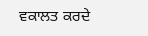ਵਕਾਲਤ ਕਰਦੇ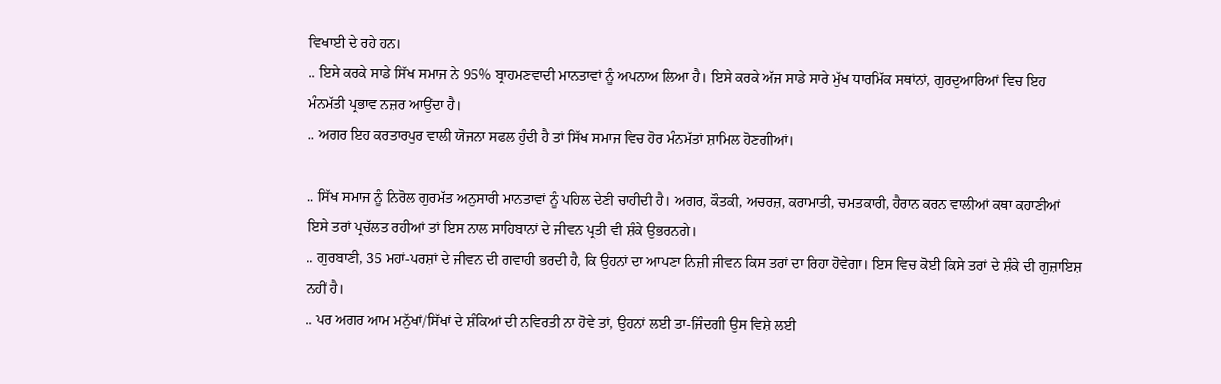ਵਿਖਾਈ ਦੇ ਰਹੇ ਹਨ।
.. ਇਸੇ ਕਰਕੇ ਸਾਡੇ ਸਿੱਖ ਸਮਾਜ ਨੇ 95% ਬ੍ਰਾਹਮਣਵਾਦੀ ਮਾਨਤਾਵਾਂ ਨੂੰ ਅਪਨਾਅ ਲਿਆ ਹੈ। ਇਸੇ ਕਰਕੇ ਅੱਜ ਸਾਡੇ ਸਾਰੇ ਮੁੱਖ ਧਾਰਮਿੱਕ ਸਥਾਂਨਾਂ, ਗੁਰਦੁਆਰਿਆਂ ਵਿਚ ਇਹ ਮੰਨਮੱਤੀ ਪ੍ਰਭਾਵ ਨਜ਼ਰ ਆਉਂਦਾ ਹੈ।
.. ਅਗਰ ਇਹ ਕਰਤਾਰਪੁਰ ਵਾਲੀ ਯੋਜਨਾ ਸਫਲ ਹੁੰਦੀ ਹੈ ਤਾਂ ਸਿੱਖ ਸਮਾਜ ਵਿਚ ਹੋਰ ਮੰਨਮੱਤਾਂ ਸ਼ਾਮਿਲ ਹੋਣਗੀਆਂ।

.. ਸਿੱਖ ਸਮਾਜ ਨੂੰ ਨਿਰੋਲ ਗੁਰਮੱਤ ਅਨੁਸਾਰੀ ਮਾਨਤਾਵਾਂ ਨੂੰ ਪਹਿਲ ਦੇਣੀ ਚਾਹੀਦੀ ਹੈ। ਅਗਰ, ਕੌਤਕੀ, ਅਚਰਜ਼, ਕਰਾਮਾਤੀ, ਚਮਤਕਾਰੀ, ਹੈਰਾਨ ਕਰਨ ਵਾਲੀਆਂ ਕਥਾ ਕਹਾਣੀਆਂ ਇਸੇ ਤਰਾਂ ਪ੍ਰਚੱਲਤ ਰਹੀਆਂ ਤਾਂ ਇਸ ਨਾਲ ਸਾਹਿਬਾਨਾਂ ਦੇ ਜੀਵਨ ਪ੍ਰਤੀ ਵੀ ਸ਼ੰਕੇ ਉਭਰਨਗੇ।
.. ਗੁਰਬਾਣੀ, 35 ਮਹਾਂ-ਪਰਸ਼ਾਂ ਦੇ ਜੀਵਨ ਦੀ ਗਵਾਹੀ ਭਰਦੀ ਹੈ, ਕਿ ਉਹਨਾਂ ਦਾ ਆਪਣਾ ਨਿਜ਼ੀ ਜੀਵਨ ਕਿਸ ਤਰਾਂ ਦਾ ਰਿਹਾ ਹੋਵੇਗਾ। ਇਸ ਵਿਚ ਕੋਈ ਕਿਸੇ ਤਰਾਂ ਦੇ ਸ਼ੰਕੇ ਦੀ ਗੁਜ਼ਾਇਸ਼ ਨਹੀਂ ਹੈ।
.. ਪਰ ਅਗਰ ਆਮ ਮਨੁੱਖਾਂ/ਸਿੱਖਾਂ ਦੇ ਸ਼ੰਕਿਆਂ ਦੀ ਨਵਿਰਤੀ ਨਾ ਹੋਵੇ ਤਾਂ, ਉਹਨਾਂ ਲਈ ਤਾ-ਜਿੰਦਗੀ ਉਸ ਵਿਸ਼ੇ ਲਈ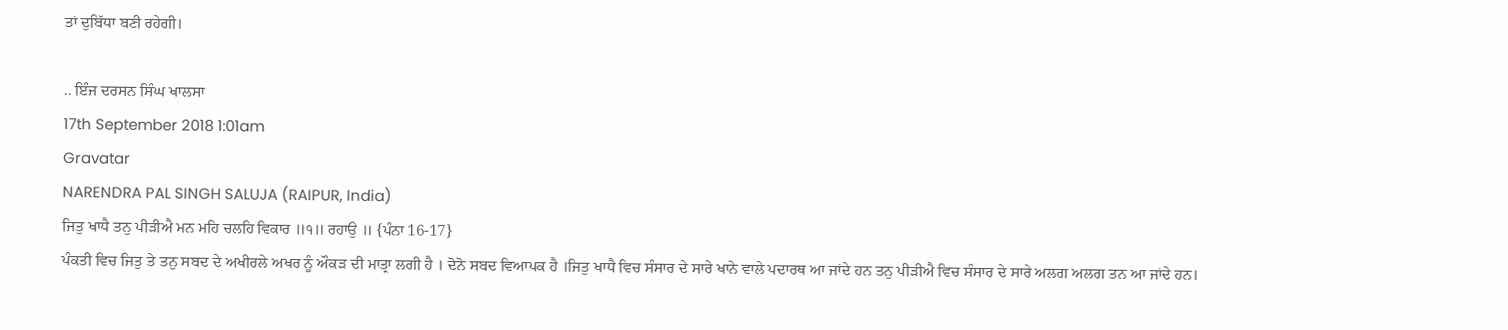ਤਾਂ ਦੁਬਿੱਧਾ ਬਣੀ ਰਹੇਗੀ।

.. ਇੰਜ ਦਰਸਨ ਸਿੰਘ ਖਾਲਸਾ
17th September 2018 1:01am
Gravatar
NARENDRA PAL SINGH SALUJA (RAIPUR, India)
ਜਿਤੁ ਖਾਧੈ ਤਨੁ ਪੀੜੀਐ ਮਨ ਮਹਿ ਚਲਹਿ ਵਿਕਾਰ ॥੧॥ ਰਹਾਉ ॥ {ਪੰਨਾ 16-17}
ਪੰਕਤੀ ਵਿਚ ਜਿਤੁ ਤੇ ਤਨੁ ਸਬਦ ਦੇ ਅਖੀਰਲੇ ਅਖਰ ਨੂੰ ਔਕੜ ਦੀ ਮਾਤ੍ਰਾ ਲਗੀ ਹੈ । ਦੋਨੋ ਸਬਦ ਵਿਆਪਕ ਹੈ ।ਜਿਤੁ ਖਾਧੈ ਵਿਚ ਸੰਸਾਰ ਦੇ ਸਾਰੇ ਖਾਨੇ ਵਾਲੇ ਪਦਾਰਥ ਆ ਜਾਂਦੇ ਹਨ ਤਨੁ ਪੀੜੀਐ ਵਿਚ ਸੰਸਾਰ ਦੇ ਸਾਰੇ ਅਲਗ ਅਲਗ ਤਨ ਆ ਜਾਂਦੇ ਹਨ।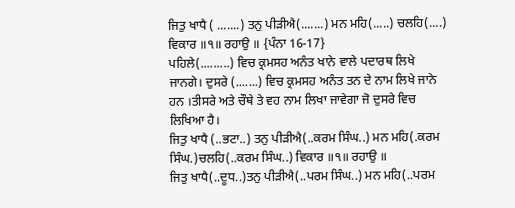ਜਿਤੁ ਖਾਧੈ ( .......) ਤਨੁ ਪੀੜੀਐ(.......) ਮਨ ਮਹਿ(.....) ਚਲਹਿ(....) ਵਿਕਾਰ ॥੧॥ ਰਹਾਉ ॥ {ਪੰਨਾ 16-17}
ਪਹਿਲੇ(.........) ਵਿਚ ਕ੍ਰਮਸਹ ਅਨੰਤ ਖਾਨੇ ਵਾਲੇ ਪਦਾਰਥ ਲਿਖੇ ਜਾਨਗੇ। ਦੁਸਰੇ (.......) ਵਿਚ ਕ੍ਰਮਸਹ ਅਨੰਤ ਤਨ ਦੇ ਨਾਮ ਲਿਖੇ ਜਾਨੇ ਹਨ ।ਤੀਸਰੇ ਅਤੇ ਚੌਥੇ ਤੇ ਵਹ ਨਾਮ ਲਿਖਾ ਜਾਵੇਗਾ ਜੋ ਦੁਸਰੇ ਵਿਚ ਲਿਖਿਆ ਹੈ।
ਜਿਤੁ ਖਾਧੈ (..ਭਟਾ..) ਤਨੁ ਪੀੜੀਐ(..ਕਰਮ ਸਿੰਘ..) ਮਨ ਮਹਿ(.ਕਰਮ ਸਿੰਘ.)ਚਲਹਿ(..ਕਰਮ ਸਿੰਘ..) ਵਿਕਾਰ ॥੧॥ ਰਹਾਉ ॥
ਜਿਤੁ ਖਾਧੈ(..ਦੂਧ..)ਤਨੁ ਪੀੜੀਐ(..ਪਰਮ ਸਿੰਘ..) ਮਨ ਮਹਿ(..ਪਰਮ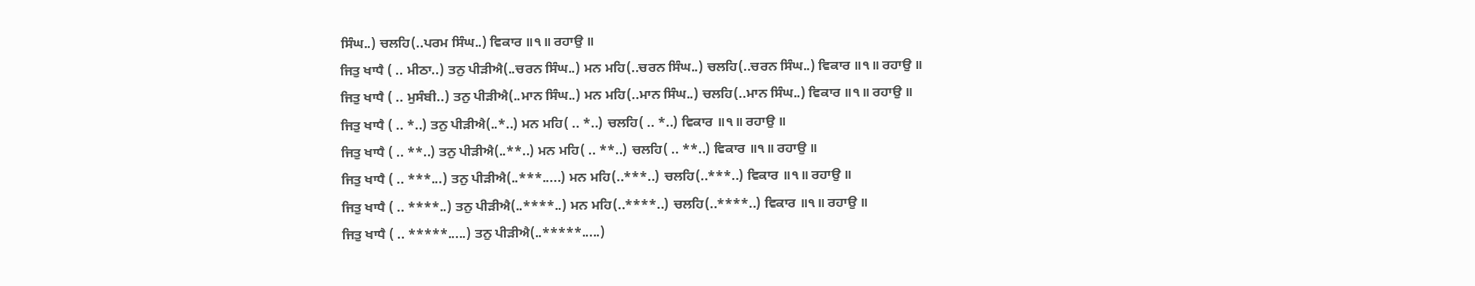ਸਿੰਘ..) ਚਲਹਿ(..ਪਰਮ ਸਿੰਘ..) ਵਿਕਾਰ ॥੧॥ ਰਹਾਉ ॥
ਜਿਤੁ ਖਾਧੈ ( .. ਮੀਠਾ..) ਤਨੁ ਪੀੜੀਐ(..ਚਰਨ ਸਿੰਘ..) ਮਨ ਮਹਿ(..ਚਰਨ ਸਿੰਘ..) ਚਲਹਿ(..ਚਰਨ ਸਿੰਘ..) ਵਿਕਾਰ ॥੧॥ ਰਹਾਉ ॥
ਜਿਤੁ ਖਾਧੈ ( .. ਮੁਸੰਬੀ..) ਤਨੁ ਪੀੜੀਐ(..ਮਾਨ ਸਿੰਘ..) ਮਨ ਮਹਿ(..ਮਾਨ ਸਿੰਘ..) ਚਲਹਿ(..ਮਾਨ ਸਿੰਘ..) ਵਿਕਾਰ ॥੧॥ ਰਹਾਉ ॥
ਜਿਤੁ ਖਾਧੈ ( .. *..) ਤਨੁ ਪੀੜੀਐ(..*..) ਮਨ ਮਹਿ( .. *..) ਚਲਹਿ( .. *..) ਵਿਕਾਰ ॥੧॥ ਰਹਾਉ ॥
ਜਿਤੁ ਖਾਧੈ ( .. **..) ਤਨੁ ਪੀੜੀਐ(..**..) ਮਨ ਮਹਿ( .. **..) ਚਲਹਿ( .. **..) ਵਿਕਾਰ ॥੧॥ ਰਹਾਉ ॥
ਜਿਤੁ ਖਾਧੈ ( .. ***...) ਤਨੁ ਪੀੜੀਐ(..***.....) ਮਨ ਮਹਿ(..***..) ਚਲਹਿ(..***..) ਵਿਕਾਰ ॥੧॥ ਰਹਾਉ ॥
ਜਿਤੁ ਖਾਧੈ ( .. ****..) ਤਨੁ ਪੀੜੀਐ(..****..) ਮਨ ਮਹਿ(..****..) ਚਲਹਿ(..****..) ਵਿਕਾਰ ॥੧॥ ਰਹਾਉ ॥
ਜਿਤੁ ਖਾਧੈ ( .. *****.....) ਤਨੁ ਪੀੜੀਐ(..*****.....)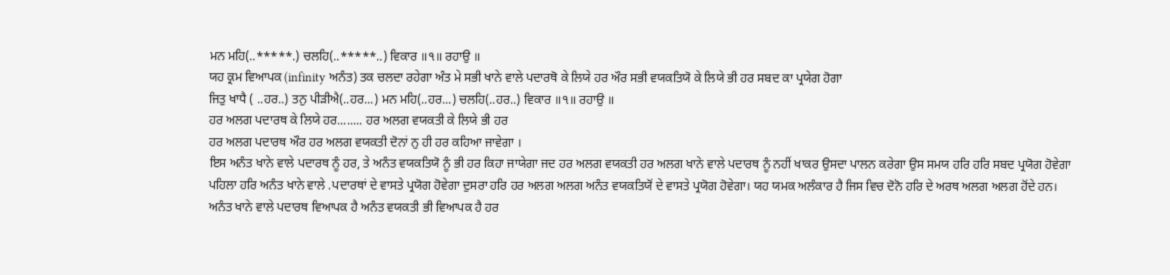ਮਨ ਮਹਿ(..*****.) ਚਲਹਿ(..*****..) ਵਿਕਾਰ ॥੧॥ ਰਹਾਉ ॥
ਯਹ ਕ੍ਰਮ ਵਿਆਪਕ (infinity ਅਨੰਤ) ਤਕ ਚਲਦਾ ਰਹੇਗਾ ਅੰਤ ਮੇ ਸਭੀ ਖਾਨੇ ਵਾਲੇ ਪਦਾਰਥੋ ਕੇ ਲਿਯੇ ਹਰ ਔਰ ਸਭੀ ਵਯਕਤਿਯੋ ਕੇ ਲਿਯੇ ਭੀ ਹਰ ਸਬਦ ਕਾ ਪ੍ਰਯੇਗ ਹੋਗਾ
ਜਿਤੁ ਖਾਧੈ ( ..ਹਰ..) ਤਨੁ ਪੀੜੀਐ(..ਹਰ...) ਮਨ ਮਹਿ(..ਹਰ...) ਚਲਹਿ(..ਹਰ..) ਵਿਕਾਰ ॥੧॥ ਰਹਾਉ ॥
ਹਰ ਅਲਗ ਪਦਾਰਥ ਕੇ ਲਿਯੇ ਹਰ........ ਹਰ ਅਲਗ ਵਯਕਤੀ ਕੇ ਲਿਯੇ ਭੀ ਹਰ
ਹਰ ਅਲਗ ਪਦਾਰਥ ਔਰ ਹਰ ਅਲਗ ਵਯਕਤੀ ਦੋਨਾਂ ਨੁ ਹੀ ਹਰ ਕਹਿਆ ਜਾਵੇਗਾ ।
ਇਸ ਅਨੰਤ ਖਾਨੇ ਵਾਲੇ ਪਦਾਰਥ ਨੂੰ ਹਰ, ਤੇ ਅਨੰਤ ਵਯਕਤਿਯੋ ਨੂੰ ਭੀ ਹਰ ਕਿਹਾ ਜਾਯੇਗਾ ਜਦ ਹਰ ਅਲਗ ਵਯਕਤੀ ਹਰ ਅਲਗ ਖਾਨੇ ਵਾਲੇ ਪਦਾਰਥ ਨੂੰ ਨਹੀਂ ਖਾਕਰ ਉਸਦਾ ਪਾਲਨ ਕਰੇਗਾ ਉਸ ਸਮਯ ਹਰਿ ਹਰਿ ਸਬਦ ਪ੍ਰਯੋਗ ਹੋਵੇਗਾ ਪਹਿਲਾ ਹਰਿ ਅਨੰਤ ਖਾਨੇ ਵਾਲੇ .ਪਦਾਰਥਾਂ ਦੇ ਵਾਸਤੇ ਪ੍ਰਯੋਗ ਹੋਵੇਗਾ ਦੁਸਰਾ ਹਰਿ ਹਰ ਅਲਗ ਅਲਗ ਅਨੰਤ ਵਯਕਤਿਯੋਂ ਦੇ ਵਾਸਤੇ ਪ੍ਰਯੋਗ ਹੋਵੇਗਾ। ਯਹ ਯਮਕ ਅਲੰਕਾਰ ਹੈ ਜਿਸ ਵਿਚ ਦੋਨੋ ਹਰਿ ਦੇ ਅਰਥ ਅਲਗ ਅਲਗ ਹੋਂਦੇ ਹਨ। ਅਨੰਤ ਖਾਨੇ ਵਾਲੇ ਪਦਾਰਥ ਵਿਆਪਕ ਹੈ ਅਨੰਤ ਵਯਕਤੀ ਭੀ ਵਿਆਪਕ ਹੈ ਹਰ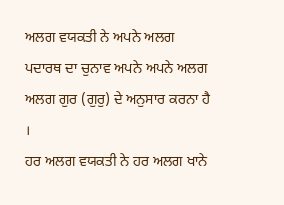ਅਲਗ ਵਯਕਤੀ ਨੇ ਅਪਨੇ ਅਲਗ ਪਦਾਰਥ ਦਾ ਚੁਨਾਵ ਅਪਨੇ ਅਪਨੇ ਅਲਗ ਅਲਗ ਗੁਰ (ਗੁਰੁ) ਦੇ ਅਨੁਸਾਰ ਕਰਨਾ ਹੈ ।
ਹਰ ਅਲਗ ਵਯਕਤੀ ਨੇ ਹਰ ਅਲਗ ਖਾਨੇ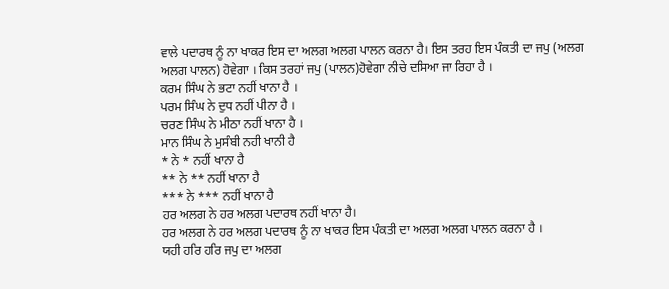ਵਾਲੇ ਪਦਾਰਥ ਨੂੰ ਨਾ ਖਾਕਰ ਇਸ ਦਾ ਅਲਗ ਅਲਗ ਪਾਲਨ ਕਰਨਾ ਹੈ। ਇਸ ਤਰਹ ਇਸ ਪੰਕਤੀ ਦਾ ਜਪੁ (ਅਲਗ ਅਲਗ ਪਾਲਨ) ਹੋਵੇਗਾ । ਕਿਸ ਤਰਹਾਂ ਜਪੁ (ਪਾਲਨ)ਹੋਵੇਗਾ ਨੀਚੇ ਦਸਿਆ ਜਾ ਰਿਹਾ ਹੈ ।
ਕਰਮ ਸਿੰਘ ਨੇ ਭਟਾ ਨਹੀਂ ਖਾਨਾ ਹੈ ।
ਪਰਮ ਸਿੰਘ ਨੇ ਦੁਧ ਨਹੀਂ ਪੀਨਾ ਹੈ ।
ਚਰਣ ਸਿੰਘ ਨੇ ਮੀਠਾ ਨਹੀਂ ਖਾਨਾ ਹੈ ।
ਮਾਨ ਸਿੰਘ ਨੇ ਮੁਸੰਬੀ ਨਹੀ ਖਾਨੀ ਹੈ
* ਨੇ * ਨਹੀਂ ਖਾਨਾ ਹੈ
** ਨੇ ** ਨਹੀਂ ਖਾਨਾ ਹੈ
*** ਨੇ *** ਨਹੀਂ ਖਾਨਾ ਹੈ
ਹਰ ਅਲਗ ਨੇ ਹਰ ਅਲਗ ਪਦਾਰਥ ਨਹੀਂ ਖਾਨਾ ਹੈ।
ਹਰ ਅਲਗ ਨੇ ਹਰ ਅਲਗ ਪਦਾਰਥ ਨੂੰ ਨਾ ਖਾਕਰ ਇਸ ਪੰਕਤੀ ਦਾ ਅਲਗ ਅਲਗ ਪਾਲਨ ਕਰਨਾ ਹੈ ।
ਯਹੀ ਹਰਿ ਹਰਿ ਜਪੁ ਦਾ ਅਲਗ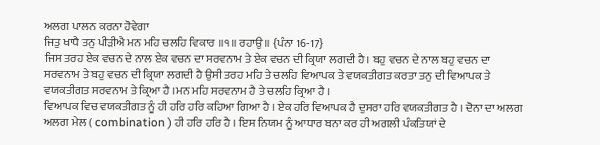ਅਲਗ ਪਾਲਨ ਕਰਨਾ ਹੋਵੇਗਾ
ਜਿਤੁ ਖਾਧੈ ਤਨੁ ਪੀੜੀਐ ਮਨ ਮਹਿ ਚਲਹਿ ਵਿਕਾਰ ॥੧॥ ਰਹਾਉ ॥ {ਪੰਨਾ 16-17}
ਜਿਸ ਤਰਹ ਏਕ ਵਚਨ ਦੇ ਨਾਲ ਏਕ ਵਚਨ ਦਾ ਸਰਵਨਾਮ ਤੇ ਏਕ ਵਚਨ ਦੀ ਕ੍ਰਿਯਾ ਲਗਦੀ ਹੈ। ਬਹੁ ਵਚਨ ਦੇ ਨਾਲ ਬਹੁ ਵਚਨ ਦਾ ਸਰਵਨਾਮ ਤੇ ਬਹੁ ਵਚਨ ਦੀ ਕ੍ਰਿਯਾ ਲਗਦੀ ਹੈ ਉਸੀ ਤਰਹ ਮਹਿ ਤੇ ਚਲਹਿ ਵਿਆਪਕ ਤੇ ਵਯਕਤੀਗਤ ਕਰਤਾ ਤਨੁ ਦੀ ਵਿਆਪਕ ਤੇ ਵਯਕਤੀਗਤ ਸਰਵਨਾਮ ਤੇ ਕ੍ਰਿਆ ਹੈ ।ਮਨ ਮਹਿ ਸਰਵਨਾਮ ਹੈ ਤੇ ਚਲਹਿ ਕ੍ਰਿਆ ਹੈ ।
ਵਿਆਪਕ ਵਿਚ ਵਯਕਤੀਗਤ ਨੂੰ ਹੀ ਹਰਿ ਹਰਿ ਕਹਿਆ ਗਿਆ ਹੈ । ਏਕ ਹਰਿ ਵਿਆਪਕ ਹੈ ਦੁਸਰਾ ਹਰਿ ਵਯਕਤੀਗਤ ਹੈ । ਦੋਨਾ ਦਾ ਅਲਗ ਅਲਗ ਮੇਲ ( combination ) ਹੀ ਹਰਿ ਹਰਿ ਹੈ । ਇਸ ਨਿਯਮ ਨੂੰ ਆਧਾਰ ਬਨਾ ਕਰ ਹੀ ਅਗਲੀ ਪੰਕਤਿਯਾਂ ਦੇ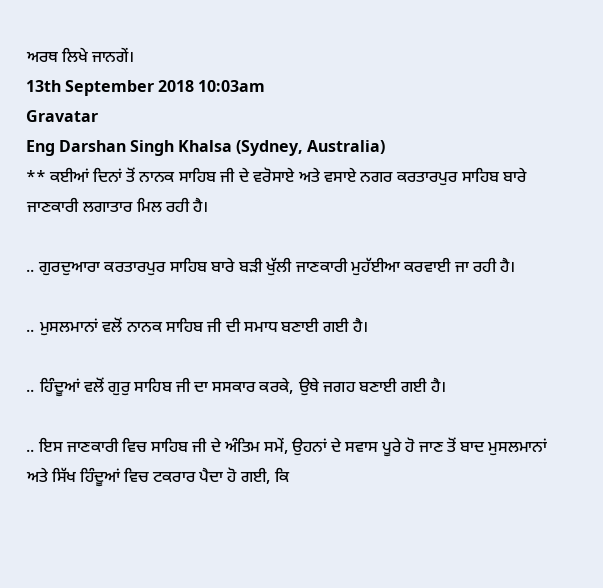ਅਰਥ ਲਿਖੇ ਜਾਨਗੇਂ।
13th September 2018 10:03am
Gravatar
Eng Darshan Singh Khalsa (Sydney, Australia)
** ਕਈਆਂ ਦਿਨਾਂ ਤੋਂ ਨਾਨਕ ਸਾਹਿਬ ਜੀ ਦੇ ਵਰੋਸਾਏ ਅਤੇ ਵਸਾਏ ਨਗਰ ਕਰਤਾਰਪੁਰ ਸਾਹਿਬ ਬਾਰੇ ਜਾਣਕਾਰੀ ਲਗਾਤਾਰ ਮਿਲ ਰਹੀ ਹੈ।

.. ਗੁਰਦੁਆਰਾ ਕਰਤਾਰਪੁਰ ਸਾਹਿਬ ਬਾਰੇ ਬੜੀ ਖੁੱਲੀ ਜਾਣਕਾਰੀ ਮੁਹੱਈਆ ਕਰਵਾਈ ਜਾ ਰਹੀ ਹੈ।

.. ਮੁਸਲਮਾਨਾਂ ਵਲੋਂ ਨਾਨਕ ਸਾਹਿਬ ਜੀ ਦੀ ਸਮਾਧ ਬਣਾਈ ਗਈ ਹੈ।

.. ਹਿੰਦੂਆਂ ਵਲੋਂ ਗੁਰੁ ਸਾਹਿਬ ਜੀ ਦਾ ਸਸਕਾਰ ਕਰਕੇ, ਉਥੇ ਜਗਹ ਬਣਾਈ ਗਈ ਹੈ।

.. ਇਸ ਜਾਣਕਾਰੀ ਵਿਚ ਸਾਹਿਬ ਜੀ ਦੇ ਅੰਤਿਮ ਸਮੇਂ, ਉਹਨਾਂ ਦੇ ਸਵਾਸ ਪੂਰੇ ਹੋ ਜਾਣ ਤੋਂ ਬਾਦ ਮੁਸਲਮਾਨਾਂ ਅਤੇ ਸਿੱਖ ਹਿੰਦੂਆਂ ਵਿਚ ਟਕਰਾਰ ਪੈਦਾ ਹੋ ਗਈ, ਕਿ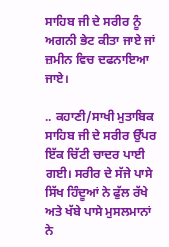ਸਾਹਿਬ ਜੀ ਦੇ ਸਰੀਰ ਨੂੰ ਅਗਨੀ ਭੇਟ ਕੀਤਾ ਜਾਏ ਜਾਂ ਜ਼ਮੀਨ ਵਿਚ ਦਫਨਾਇਆ ਜਾਏ।

.. ਕਹਾਣੀ/ਸਾਖੀ ਮੁਤਾਬਿਕ ਸਾਹਿਬ ਜੀ ਦੇ ਸਰੀਰ ਉੱਪਰ ਇੱਕ ਚਿੱਟੀ ਚਾਦਰ ਪਾਈ ਗਈ। ਸਰੀਰ ਦੇ ਸੱਜੇ ਪਾਸੇ ਸਿੱਖ ਹਿੰਦੂਆਂ ਨੇ ਫੁੱਲ ਰੱਖੇ ਅਤੇ ਖੱਬੇ ਪਾਸੇ ਮੁਸਲਮਾਨਾਂ ਨੇ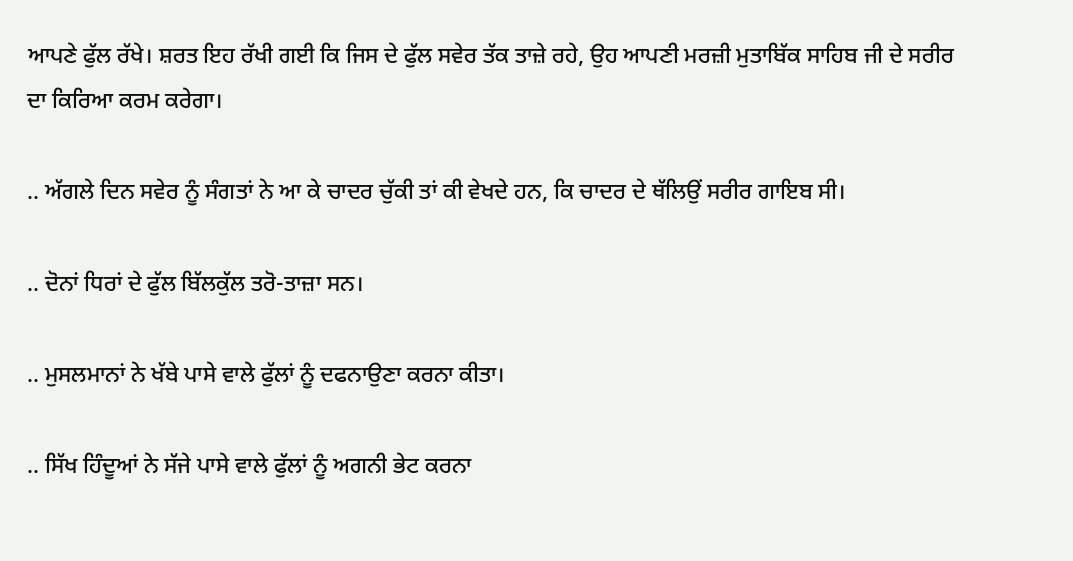ਆਪਣੇ ਫੁੱਲ ਰੱਖੇ। ਸ਼ਰਤ ਇਹ ਰੱਖੀ ਗਈ ਕਿ ਜਿਸ ਦੇ ਫੁੱਲ ਸਵੇਰ ਤੱਕ ਤਾਜ਼ੇ ਰਹੇ, ਉਹ ਆਪਣੀ ਮਰਜ਼ੀ ਮੁਤਾਬਿੱਕ ਸਾਹਿਬ ਜੀ ਦੇ ਸਰੀਰ ਦਾ ਕਿਰਿਆ ਕਰਮ ਕਰੇਗਾ।

.. ਅੱਗਲੇ ਦਿਨ ਸਵੇਰ ਨੂੰ ਸੰਗਤਾਂ ਨੇ ਆ ਕੇ ਚਾਦਰ ਚੁੱਕੀ ਤਾਂ ਕੀ ਵੇਖਦੇ ਹਨ, ਕਿ ਚਾਦਰ ਦੇ ਥੱਲਿਉਂ ਸਰੀਰ ਗਾਇਬ ਸੀ।

.. ਦੋਨਾਂ ਧਿਰਾਂ ਦੇ ਫੁੱਲ ਬਿੱਲਕੁੱਲ ਤਰੋ-ਤਾਜ਼ਾ ਸਨ।

.. ਮੁਸਲਮਾਨਾਂ ਨੇ ਖੱਬੇ ਪਾਸੇ ਵਾਲੇ ਫੁੱਲਾਂ ਨੂੰ ਦਫਨਾਉਣਾ ਕਰਨਾ ਕੀਤਾ।

.. ਸਿੱਖ ਹਿੰਦੂਆਂ ਨੇ ਸੱਜੇ ਪਾਸੇ ਵਾਲੇ ਫੁੱਲਾਂ ਨੂੰ ਅਗਨੀ ਭੇਟ ਕਰਨਾ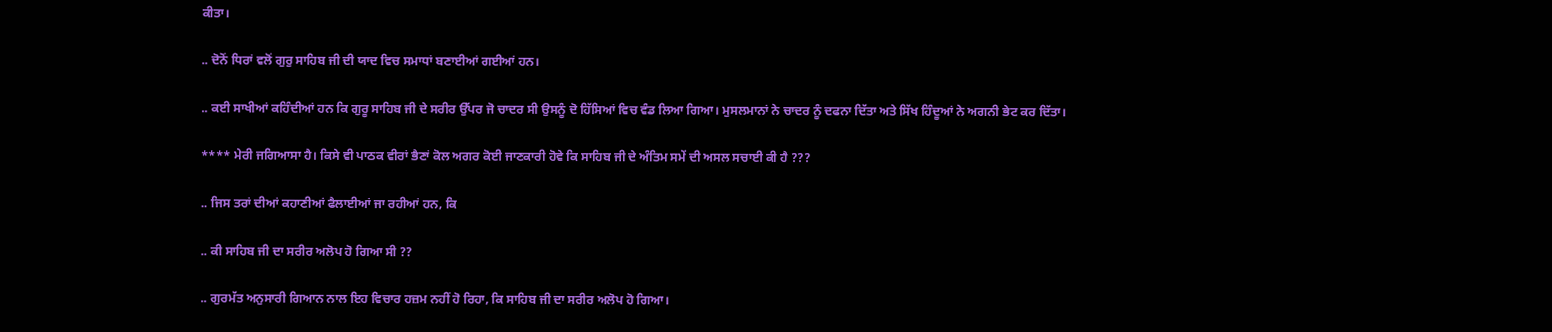ਕੀਤਾ।

.. ਦੋਨੋਂ ਧਿਰਾਂ ਵਲੋਂ ਗੁਰੁ ਸਾਹਿਬ ਜੀ ਦੀ ਯਾਦ ਵਿਚ ਸਮਾਧਾਂ ਬਣਾਈਆਂ ਗਈਆਂ ਹਨ।

.. ਕਈ ਸਾਖੀਆਂ ਕਹਿੰਦੀਆਂ ਹਨ ਕਿ ਗੁਰੂ ਸਾਹਿਬ ਜੀ ਦੇ ਸਰੀਰ ਉੱਪਰ ਜੋ ਚਾਦਰ ਸੀ ਉਸਨੂੰ ਦੋ ਹਿੱਸਿਆਂ ਵਿਚ ਵੰਡ ਲਿਆ ਗਿਆ। ਮੁਸਲਮਾਨਾਂ ਨੇ ਚਾਦਰ ਨੂੰ ਦਫਨਾ ਦਿੱਤਾ ਅਤੇ ਸਿੱਖ ਹਿੰਦੂਆਂ ਨੇ ਅਗਨੀ ਭੇਟ ਕਰ ਦਿੱਤਾ।

**** ਮੇਰੀ ਜਗਿਆਸਾ ਹੈ। ਕਿਸੇ ਵੀ ਪਾਠਕ ਵੀਰਾਂ ਭੈਣਾਂ ਕੋਲ ਅਗਰ ਕੋਈ ਜਾਣਕਾਰੀ ਹੋਵੇ ਕਿ ਸਾਹਿਬ ਜੀ ਦੇ ਅੰਤਿਮ ਸਮੇਂ ਦੀ ਅਸਲ ਸਚਾਈ ਕੀ ਹੈ ???

.. ਜਿਸ ਤਰਾਂ ਦੀਆਂ ਕਹਾਣੀਆਂ ਫੈਲਾਈਆਂ ਜਾ ਰਹੀਆਂ ਹਨ, ਕਿ

.. ਕੀ ਸਾਹਿਬ ਜੀ ਦਾ ਸਰੀਰ ਅਲੋਪ ਹੋ ਗਿਆ ਸੀ ??

.. ਗੁਰਮੱਤ ਅਨੁਸਾਰੀ ਗਿਆਨ ਨਾਲ ਇਹ ਵਿਚਾਰ ਹਜ਼ਮ ਨਹੀਂ ਹੋ ਰਿਹਾ, ਕਿ ਸਾਹਿਬ ਜੀ ਦਾ ਸਰੀਰ ਅਲੋਪ ਹੋ ਗਿਆ।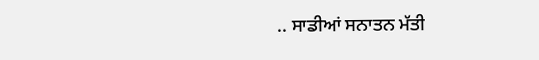.. ਸਾਡੀਆਂ ਸਨਾਤਨ ਮੱਤੀ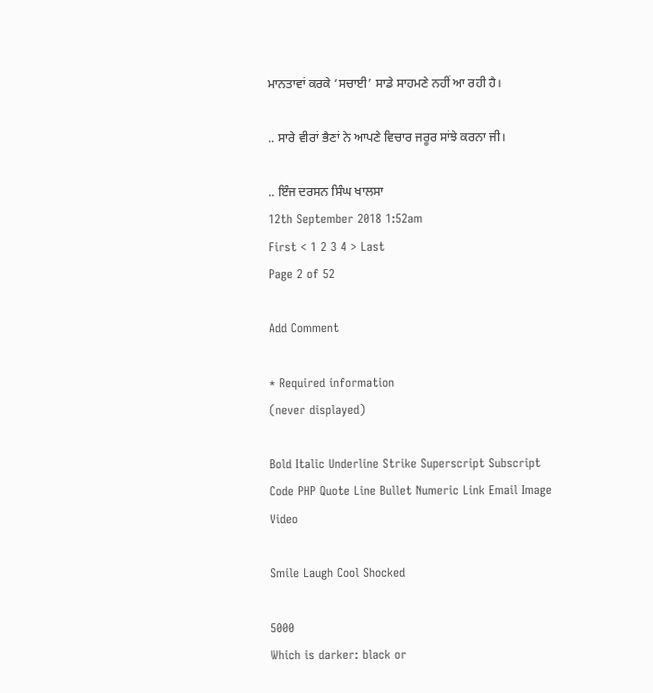ਮਾਨਤਾਵਾਂ ਕਰਕੇ ‘ਸਚਾਈ’ ਸਾਡੇ ਸਾਹਮਣੇ ਨਹੀਂ ਆ ਰਹੀ ਹੈ।

.. ਸਾਰੇ ਵੀਰਾਂ ਭੈਣਾਂ ਨੇ ਆਪਣੇ ਵਿਚਾਰ ਜਰੂਰ ਸਾਂਝੇ ਕਰਨਾ ਜੀ।

.. ਇੰਜ ਦਰਸਨ ਸਿੰਘ ਖਾਲਸਾ
12th September 2018 1:52am
First < 1 2 3 4 > Last
Page 2 of 52

Add Comment

* Required information
(never displayed)

Bold Italic Underline Strike Superscript Subscript Code PHP Quote Line Bullet Numeric Link Email Image Video

Smile Laugh Cool Shocked

5000
Which is darker: black or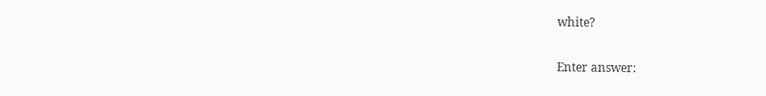white?

Enter answer: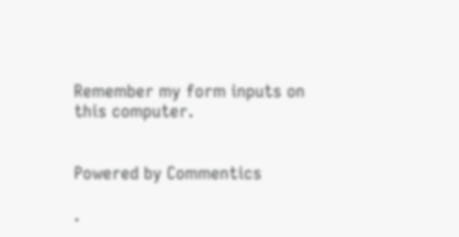Remember my form inputs on this computer.


Powered by Commentics

.